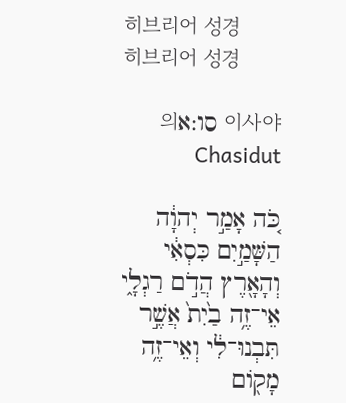히브리어 성경
히브리어 성경

이사야 סו:א의 Chasidut

כֹּ֚ה אָמַ֣ר יְהוָ֔ה הַשָּׁמַ֣יִם כִּסְאִ֔י וְהָאָ֖רֶץ הֲדֹ֣ם רַגְלָ֑י אֵי־זֶ֥ה בַ֙יִת֙ אֲשֶׁ֣ר תִּבְנוּ־לִ֔י וְאֵי־זֶ֥ה מָק֖וֹם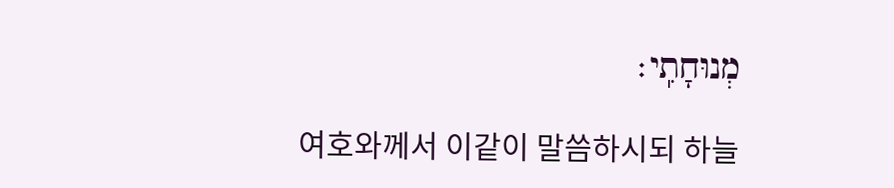מְנוּחָתִֽי׃

여호와께서 이같이 말씀하시되 하늘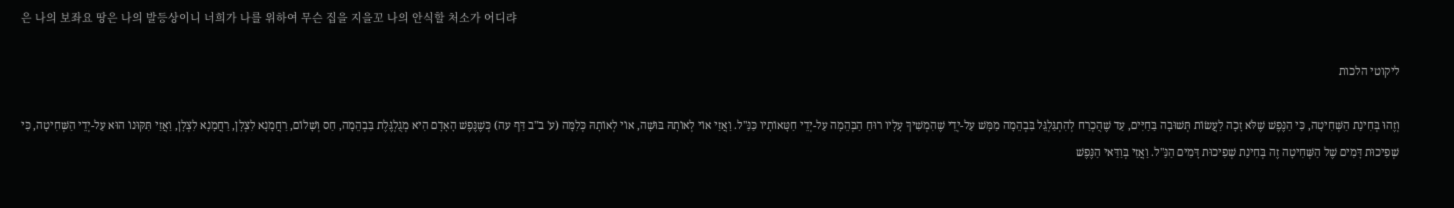은 나의 보좌요 땅은 나의 발등상이니 너희가 나를 위하여 무슨 집을 지을꼬 나의 안식할 처소가 어디랴

ליקוטי הלכות

וְזֶהוּ בְּחִינַת הַשְּׁחִיטָה, כִּי הַנֶּפֶשׁ שֶׁלֹּא זָכָה לַעֲשׂוֹת תְּשׁוּבָה בַּחַיִּים, עַד שֶׁהֻכְרַח לְהִתְגַּלְגֵּל בִּבְהֵמָה מַמָּשׁ עַל-יְדֵי שֶׁהִמְשִׁיךְ עָלָיו רוּחַ הַבְּהֵמָה עַל-יְדֵי חַטָּאוֹתָיו כַּנַּ"ל. וַאֲזַי אוֹי לְאוֹתָהּ בּוּשָׁה, אוֹי לְאוֹתָהּ כְּלִמָּה (ע' ב"ב דַּף עה) כְּשֶׁנֶּפֶשׁ הָאָדָם הִיא מְגֻלְגֶּלֶת בִּבְהֵמָה, חַס וְשָׁלוֹם, רַחֲמָנָא לִצְלָן, רַחֲמָנָא לִצְלָן, וַאֲזַי תִּקּוּנוֹ הוּא עַל-יְדֵי הַשְּׁחִיטָה, כִּי שְׁפִיכוּת דָּמִים שֶׁל הַשְּׁחִיטָה זֶה בְּחִינַת שְׁפִיכוּת דָּמִים הַנַּ"ל. וַאֲזַי בְּוַדַּאי הַנֶּפֶשׁ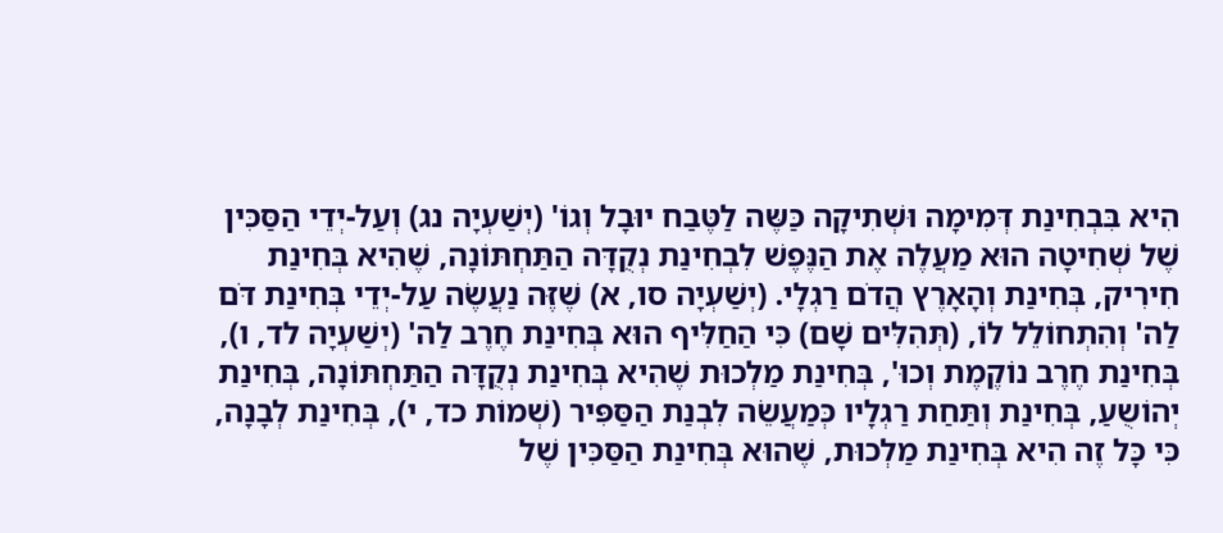הִיא בִּבְחִינַת דְּמִימָה וּשְׁתִיקָה כַּשֶּה לַטֶּבַח יוּבָל וְגוֹ' (יְשַׁעְיָה נג) וְעַל-יְדֵי הַסַּכִּין שֶׁל שְׁחִיטָה הוּא מַעֲלֶה אֶת הַנֶּפֶשׁ לִבְחִינַת נְקֻדָּה הַתַּחְתּוֹנָה, שֶׁהִיא בְּחִינַת חִירִיק, בְּחִינַת וְהָאָרֶץ הֲדֹם רַגְלָי. (יְשַׁעְיָה סו, א) שֶׁזֶּה נַעֲשֶֹה עַל-יְדֵי בְּחִינַת דֹּם לַה' וְהִתְחוֹלֵל לוֹ, (תְּהִלִּים שָׁם) כִּי הַחַלִּיף הוּא בְּחִינַת חֶרֶב לַה' (יְשַׁעְיָה לד, ו), בְּחִינַת חֶרֶב נוֹקֶמֶת וְכוּ', בְּחִינַת מַלְכוּת שֶׁהִיא בְּחִינַת נְקֻדָּה הַתַּחְתּוֹנָה, בְּחִינַת יְהוֹשֻעַ, בְּחִינַת וְתַּחַת רַגְלָיו כְּמַעֲשֵֹה לִבְנַת הַסַּפִּיר (שְׁמוֹת כד, י), בְּחִינַת לְבָנָה, כִּי כָּל זֶה הִיא בְּחִינַת מַלְכוּת, שֶׁהוּא בְּחִינַת הַסַּכִּין שֶׁל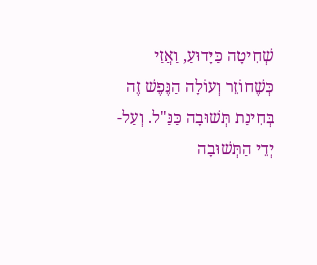שְׁחִיטָה כַּיָּדוּעַ, וַאֲזַי כְּשֶׁחוֹזֵר וְעוֹלָה הַנֶּפֶשׁ זֶה בְּחִינַת תְּשׁוּבָה כַּנַּ"ל. וְעַל-יְדֵי הַתְּשׁוּבָה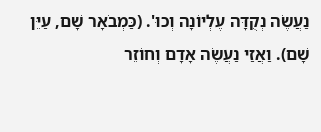נַעֲשֶֹה נְקֻדָּה עֶלְיוֹנָה וְכוּ'. (כַּמְבֹאָר שָׁם, עַיֵּן שָׁם). וַאֲזַי נַעֲשֶֹה אָדָם וְחוֹזֵר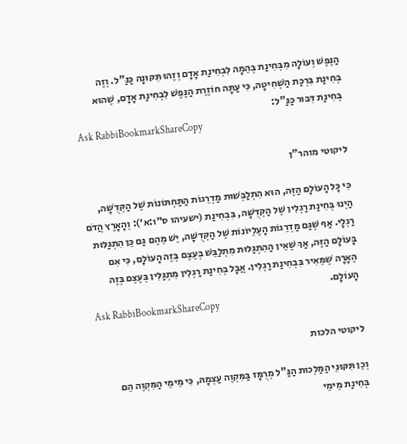הַנֶּפֶשׁ וְעוֹלָה מִבְּחִינַת בְּהֵמָה לִבְחִינַת אָדָם וְזֶהוּ תִּקּוּנָהּ כַּנַּ"ל. וְזֶה בְּחִינַת בִּרְכַּת הַשְּׁחִיטָה, כִּי עַתָּה חוֹזֶרֶת הַנֶּפֶשׁ לִבְחִינַת אָדָם, שֶׁהוּא בְּחִינַת דִּבּוּר כַּנַּ"ל:
Ask RabbiBookmarkShareCopy

ליקוטי מוהר"ן

כִּי כָּל הָעוֹלָם הַזֶּה, הוּא הִתְלַבְּשׁוּת מַדְרֵגוֹת הַתַּחְתּוֹנוֹת שֶׁל הַקְּדֻשָּׁה, הַיְנוּ בְּחִינַת רַגְלִין שֶׁל הַקְּדֻשָּׁה, בִּבְחִינַת (ישעיהו ס״ו:א׳): וְהָאָרֶץ הֲדֹם רַגְלָי. אַף שֶׁגַּם מַדְרֵגוֹת הָעֶלְיוֹנוֹת שֶׁל הַקְּדֻשָּׁה, יֵשׁ מֵהֶם גַּם כֵּן הִתְגַּלּוּת בָּעוֹלָם הַזֶּה, אַךְ שֶׁאֵין הַהִתְגַּלּוּת מִתְלַבֵּשׁ בְּעֶצֶם בְּזֶה הָעוֹלָם, כִּי אִם הֶאָרָה שֶׁמֵּאִיר בִּבְחִינַת רַגְלִין. אֲבָל בְּחִינַת רַגְלִין מִתְגַּלִּין בְּעֶצֶם בְּזֶה הָעוֹלָם.
Ask RabbiBookmarkShareCopy

ליקוטי הלכות

וְכֵן תִּקּוּנֵי הַמַּלְכוּת הַנַּ"ל מְרֻמָּז בַּמִּקְוֶה עַצְמָהּ, כִּי מֵימֵי הַמִּקְוֶה הֵם בְּחִינַת מֵימֵי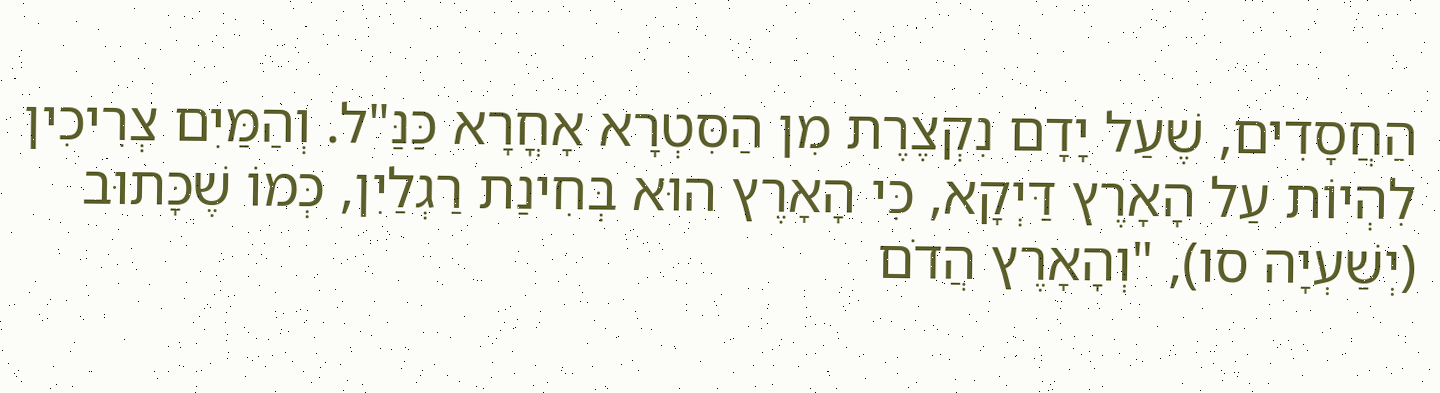הַחֲסָדִים, שֶׁעַל יָדָם נִקְצֶרֶת מִן הַסִּטְרָא אָחֳרָא כַּנַּ"ל. וְהַמַּיִם צְרִיכִין לִהְיוֹת עַל הָאָרֶץ דַּיְקָא, כִּי הָאָרֶץ הוּא בְּחִינַת רַגְלַיִן, כְּמוֹ שֶׁכָּתוּב (יְשַׁעְיָה סו), "וְהָאָרֶץ הֲדֹם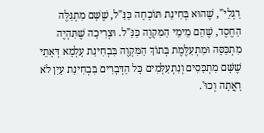רַגְלַי", שֶׁהוּא בְּחִינַת תּוֹכָחָה כַּנַּ"ל, שֶׁשָּׁם מִתְגַּלֶּה הַחֶסֶד, שֶׁהֵם מֵימֵי הַמִּקְוֶה כַּנַּ"ל. וּצְרִיכָה שֶׁתִּהְיֶה מִתְכַּסָּה וּמִתְעַלֶּמֶת בְּתוֹךְ הַמִּקְוֶה בִּבְחִינַת עָלְמָא דְּאָתֵי שֶׁשָּׁם מִתְכַּסִים וְנִתְעַלְּמִים כָּל הַדְּבָרִים בִּבְחִינַת עַיִן לֹא רָאֲתָה וְכוּ'.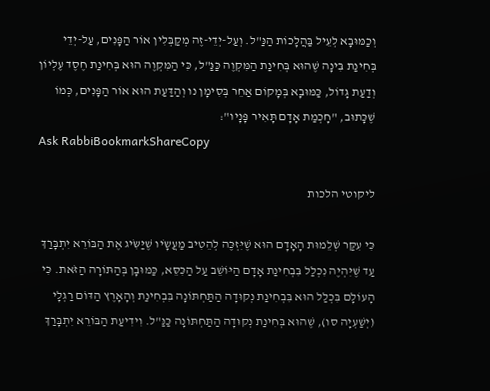וְכַמּוּבָא לְעֵיל בַּהֲלָכוֹת הַנַּ"ל. וְעַל-יְדֵי-זֶה מְקַבְּלִין אוֹר הַפָּנִים, עַל-יְדֵי בְּחִינַת בִּינָה שֶׁהוּא בְּחִינַת הַמִּקְוֶה כַּנַּ"ל, כִּי הַמִּקְוֶה הוּא בְּחִינַת חֶסֶד עֶלְיוֹן וְדַעַת גָּדוֹל, כַּמּוּבָא בְּמָקוֹם אַחֵר בְּסִימָן נו וְהַדַּעַת הוּא אוֹר הַפָּנִים, כְּמוֹ שֶׁכָּתוּב, "חָכְמַת אָדָם תָּאִיר פָּנָיו":
Ask RabbiBookmarkShareCopy

ליקוטי הלכות

כִּי עִקַּר שְׁלֵמוּת הָאָדָם הוּא שֶׁיִּזְכֶּה לְהֵטִיב מַעֲשָֹיו שֶׁיַּשִֹּיג אֶת הַבּוֹרֵא יִתְבָּרַךְ עַד שֶׁיִּהְיֶה נִכְלַל בִּבְחִינַת אָדָם הַיּוֹשֵׁב עַל הַכִּסֵּא, כַּמּוּבָן בְּהַתּוֹרָה הַזֹּאת. כִּי הָעוֹלָם בִּכְלַל הוּא בִּבְחִינַת נְקוּדָה הַתַּחְתּוֹנָה בִּבְחִינַת וְהָאָרֶץ הַדּוֹם רַגְלָי (יְשַׁעְיָה סו), שֶׁהוּא בְּחִינַת נְקוּדָה הַתַּחְתּוֹנָה כַּנַּ"ל. וִידִיעַת הַבּוֹרֵא יִתְבָּרַךְ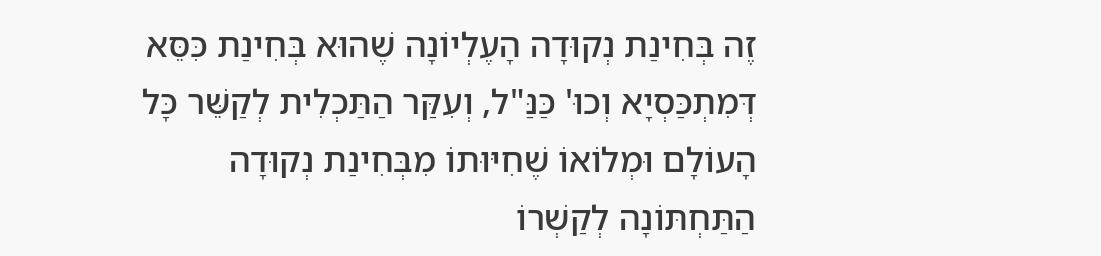זֶה בְּחִינַת נְקוּדָה הָעֶלְיוֹנָה שֶׁהוּא בְּחִינַת כִּסֵּא דְּמִתְכַּסְיָא וְכוּ' כַּנַּ"ל, וְעִקַּר הַתַּכְלִית לְקַשֵּׁר כָּל הָעוֹלָם וּמְלוֹאוֹ שֶׁחִיּוּתוֹ מִבְּחִינַת נְקוּדָה הַתַּחְתּוֹנָה לְקַשְׁרוֹ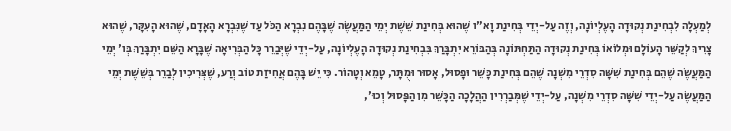לְמַעְלָה לִבְחִינַת נְקוּדָה הָעֶלְיוֹנָה, וְזֶה עַל-יְדֵי בְּחִינַת וָא"ו שֶׁהוּא בְּחִינַת שֵׁשֶׁת יְמֵי הַמַּעֲשֶֹה שֶׁבָּהֶם נִבְרָא הַכֹּל עַד שֶׁנִּבְרָא הָאָדָם, שֶׁהוּא הָעִקָּר, שֶׁהוּא צָרִיךְ לְקַשֵּׁר הָעוֹלָם וּמְלוֹאוֹ בְּחִינַת נְקוּדָה הַתַּחְתּוֹנָה בְּהַבּוֹרֵא יִתְבָּרַךְ בִּבְחִינַת נְקוּדָה הָעֶלְיוֹנָה, עַל-יְדֵי שֶׁיְּבַרֵר כָּל הַבְּרִיאָה שֶׁבָּרָא הַשֵּׁם יִתְבָּרַךְ בְּו' יְמֵי הַמַּעֲשֶֹה שֶׁהֵם בְּחִינַת שִׁשָּׁה סִדְרֵי מִשְׁנָה שֶׁהֵם בְּחִינַת כָּשֵׁר וּפָסוּל, אָסוּר וּמֻתָּר, טָמֵא וְטָהוֹר. כִּי יֵשׁ בָּהֶם אֲחִיזַת טוֹב וְרַע, שֶׁצְּרִיכִין לְבַרֵר בְּשֵׁשֶׁת יְמֵי הַמַּעֲשֶֹה עַל-יְדֵי שִׁשָּׁה סִדְרֵי מִשְׁנָה, עַל-יְדֵי שֶׁמְּבַרְרִין הַהֲלָכָה הַכָּשֵׁר מִן הַפָּסוּל וְכוּ',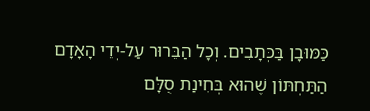כַּמּוּבָן בַּכְּתָבִים. וְכָל הַבֵּרוּר עַל-יְדֵי הָאָדָם הַתַּחְתּוֹן שֶׁהוּא בְּחִינַת סֻלָּם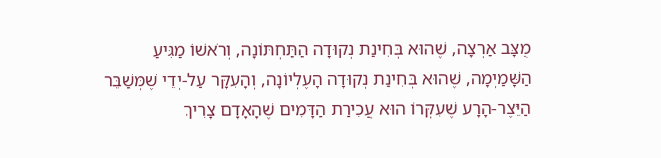מֻצָּב אַרְצָה, שֶׁהוּא בְּחִינַת נְקוּדָה הַתַּחְתּוֹנָה, וְרֹאשׁוֹ מַגִּיעַ הַשָּׁמַיְמָה, שֶׁהוּא בְּחִינַת נְקוּדָה הָעֶלְיוֹנָה, וְהָעִקָּר עַל-יְדֵי שֶׁמְּשַׁבֵּר הַיֵּצֶר-הָרָע שֶׁעִקְּרוֹ הוּא עֲכִירַת הַדָּמִים שֶׁהָאָדָם צָרִיךְ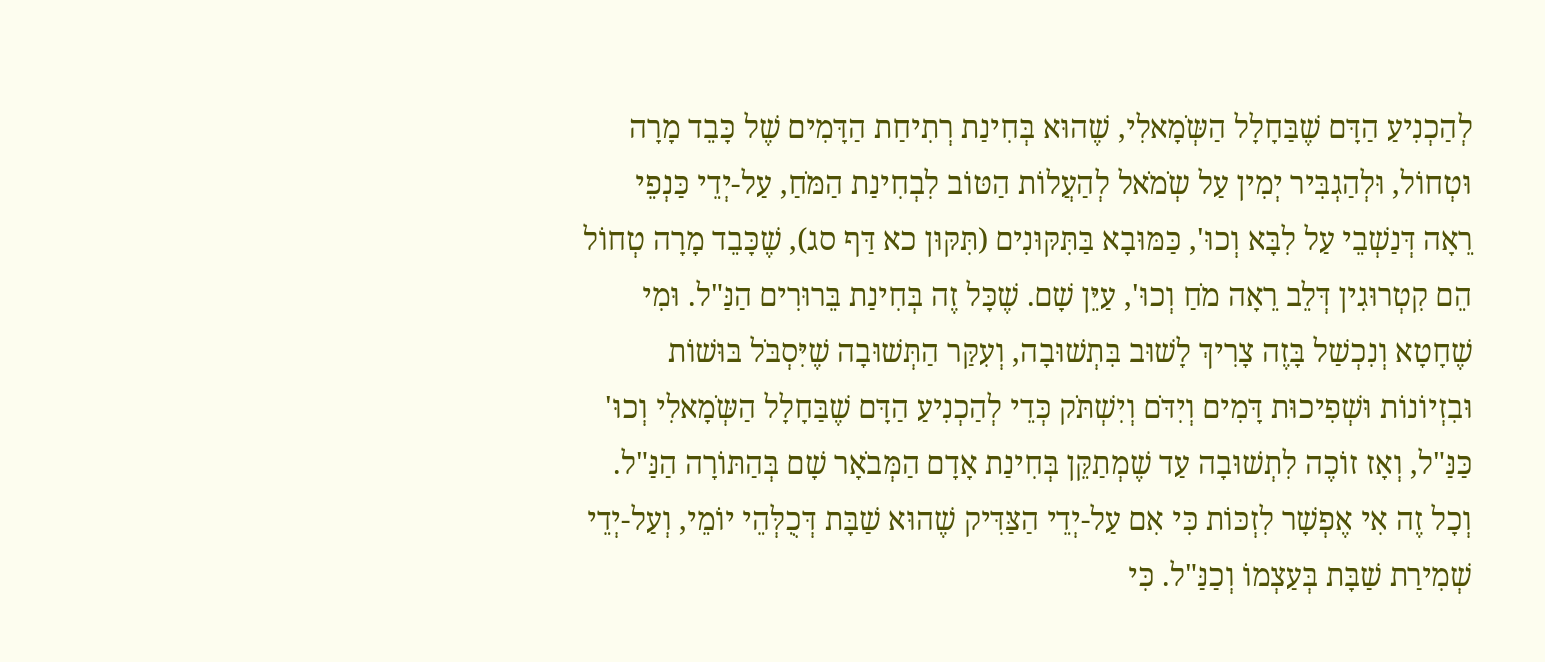לְהַכְנִיעַ הַדָּם שֶׁבַּחָלָל הַשְֹּמָאלִי, שֶׁהוּא בְּחִינַת רְתִיחַת הַדָּמִים שֶׁל כָּבֵד מָרָה וּטְחוֹל, וּלְהַגְבִּיר יְמִין עַל שְֹמֹאל לְהַעֲלוֹת הַטּוֹב לִבְחִינַת הַמֹּחַ, עַל-יְדֵי כַּנְפֵי רֵאָה דְּנַשְׁבֵי עַל לִבָּא וְכוּ', כַּמּוּבָא בַּתִּקּוּנִים (תִּקּוּן כא דַּף סג), שֶׁכָּבֵד מָרָה טְחוֹל הֵם קִטְרוּגִין דְּלֵב רֵאָה מֹחַ וְכוּ', עַיֵּן שָׁם. שֶׁכָּל זֶה בְּחִינַת בֵּרוּרִים הַנַּ"ל. וּמִי שֶׁחָטָא וְנִכְשַׁל בָּזֶה צָרִיךְ לָשׁוּב בִּתְשׁוּבָה, וְעִקַּר הַתְּשׁוּבָה שֶׁיִּסְבֹּל בּוּשׁוֹת וּבִזְיוֹנוֹת וּשְׁפִיכוּת דָּמִים וְיִדֹּם וְיִשְׁתֹּק כְּדֵי לְהַכְנִיעַ הַדָּם שֶׁבַּחָלָל הַשְֹּמָאלִי וְכוּ' כַּנַּ"ל, וְאָז זוֹכֶה לִתְשׁוּבָה עַד שֶׁמְתַקֵּן בְּחִינַת אָדָם הַמְּבֹאָר שָׁם בְּהַתּוֹרָה הַנַּ"ל. וְכָל זֶה אִי אֶפְשָׁר לִזְכּוֹת כִּי אִם עַל-יְדֵי הַצַּדִּיק שֶׁהוּא שַׁבָּת דְּכֻלְּהֵי יוֹמֵי, וְעַל-יְדֵי שְׁמִירַת שַׁבָּת בְּעַצְמוֹ וְכַנַּ"ל. כִּי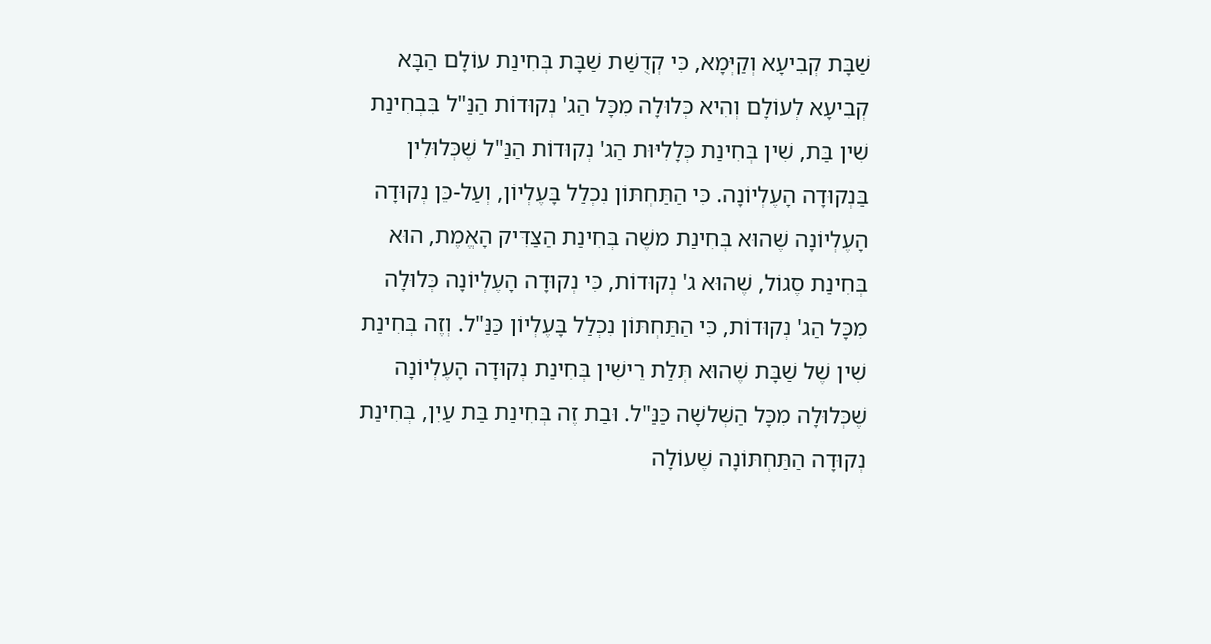שַׁבָּת קְבִיעָא וְקַיְּמָא, כִּי קְדֻשַּׁת שַׁבָּת בְּחִינַת עוֹלָם הַבָּא קְבִיעָא לְעוֹלָם וְהִיא כְּלוּלָה מִכָּל הַג' נְקוּדוֹת הַנַּ"ל בִּבְחִינַת שִׁין בַּת, שִׁין בְּחִינַת כְּלָלִיּוּת הַג' נְקוּדוֹת הַנַּ"ל שֶׁכְּלוּלִין בַּנְקוּדָה הָעֶלְיוֹנָה. כִּי הַתַּחְתּוֹן נִכְלַל בָּעֶלְיוֹן, וְעַל-כֵּן נְקוּדָה הָעֶלְיוֹנָה שֶׁהוּא בְּחִינַת משֶׁה בְּחִינַת הַצַּדִּיק הָאֱמֶת, הוּא בְּחִינַת סֶגוֹל, שֶׁהוּא ג' נְקוּדוֹת, כִּי נְקוּדָה הָעֶלְיוֹנָה כְּלוּלָה מִכָּל הַג' נְקוּדוֹת, כִּי הַתַּחְתּוֹן נִכְלַל בָּעֶלְיוֹן כַּנַּ"ל. וְזֶה בְּחִינַת שִׁין שֶׁל שַׁבָּת שֶׁהוּא תְּלַת רֵישִׁין בְּחִינַת נְקוּדָה הָעֶלְיוֹנָה שֶׁכְּלוּלָה מִכָּל הַשְּׁלשָׁה כַּנַּ"ל. וּבַת זֶה בְּחִינַת בַּת עַיִן, בְּחִינַת נְקוּדָה הַתַּחְתּוֹנָה שֶׁעוֹלָה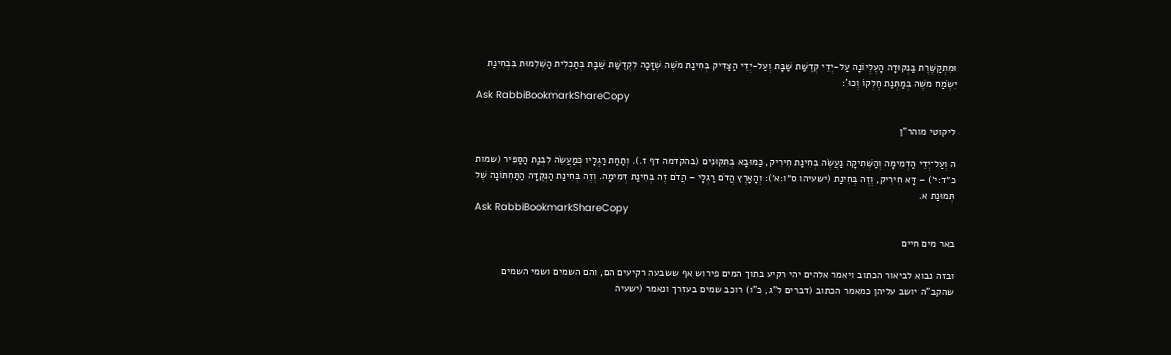וּמִתְקַשֶּׁרֶת בַּנְקוּדָה הָעֶלְיוֹנָה עַל-יְדֵי קְדֻשַּׁת שַׁבָּת וְעַל-יְדֵי הַצַּדִּיק בְּחִינַת מֹשֶׁה שֶׁזָּכָה לִקְדֻשַּׁת שַׁבָּת בְּתַכְלִית הַשְּׁלֵמוּת בִּבְחִינַת יִשְֹמַח משֶׁה בְּמַתְּנַת חֶלְקוֹ וְכוּ':
Ask RabbiBookmarkShareCopy

ליקוטי מוהר"ן

ה וְעַל־יְדֵי הַדְּמִימָה וְהַשְּׁתִיקָה נַעֲשֶׂה בְּחִינַת חִירִיק, כַּמּוּבָא בְּתִּקּוּנִים (בהקדמה דף ז.). וְתַחַת רַגְלָיו כְּמַעֲשֵׂה לִבְנַת הַסַּפִּיר (שמות כ״ד:י׳) – דָּא חִירִיק, וְזֶה בְּחִינַת (ישעיהו ס״ו:א׳): וְהָאָרֶץ הֲדֹם רַגְלָי – הֲדֹם זֶה בְּחִינַת דְּמִימָה. וְזֶה בְּחִינַת הַנְּקֻדָּה הַתַּחְתּוֹנָה שֶׁל תְּמוּנַת א.
Ask RabbiBookmarkShareCopy

באר מים חיים

ובזה נבוא לביאור הכתוב ויאמר אלהים יהי רקיע בתוך המים פירוש אף ששבעה רקיעים הם, והם השמים ושמי השמים שהקב"ה יושב עליהן כמאמר הכתוב (דברים ל"ג, כ"ו) רוכב שמים בעזרך ונאמר (ישעיה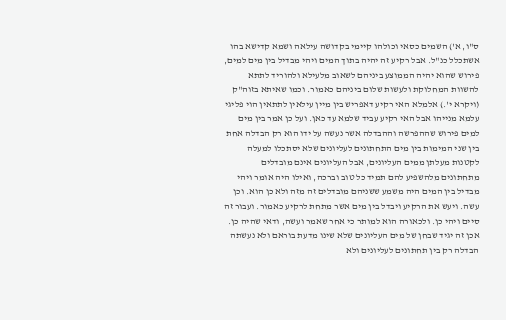ס"ו, א') השמים כסאי וכולהו קיימי בקדושה עילאה ושמא קדישא בהו אשתכלל כנ"ל. אבל רקיע זה יהיה בתוך המים ויהי מבדיל בין מים למים, פירוש שהוא יהיה הממוצע ביניהם לשאוב מלעילא ולהוריד לתתא להשוות המחלוקת ולעשות שלום ביניהם כאמור. וכמו שאיתא בזוה"ק (ויקרא י'.) אלמלא האי רקיע דאפריש בין מיין עילאין לתתאין הוי פליגי עלמא מנייהו אבל האי רקיע עביד שלמא עד כאן. ועל כן אמר בין מים למים פירוש שההפרשה וההבדלה אשר נעשה על ידו הוא רק הבדלה אחת בין שני המימות בין מים התחתונים לעליונים שלא יסתכלו למעלה לקטנות מעלתן ממים העליונים, אבל העליונים אינם מובדלים מתחתונים מלהשפיע להם תמיד כל טוב וברכה, ואילו היה אומר ויהי מבדיל בין המים היה משמע ששניהם מובדלים זה מזה ולא כן הוא. וכן עשה. ויעש את הרקיע ויבדל בין מים אשר מתחת לרקיע כאמור. ועבור זה סיים ויהי כן. ולכאורה הוא למותר כי אחר שאמר ועשה, ודאי שהיה כן. אכן זה יגיד שבחן של מים העליונים שלא שינו מדעת בוראם ולא נעשתה הבדלה רק בין תחתונים לעליונים ולא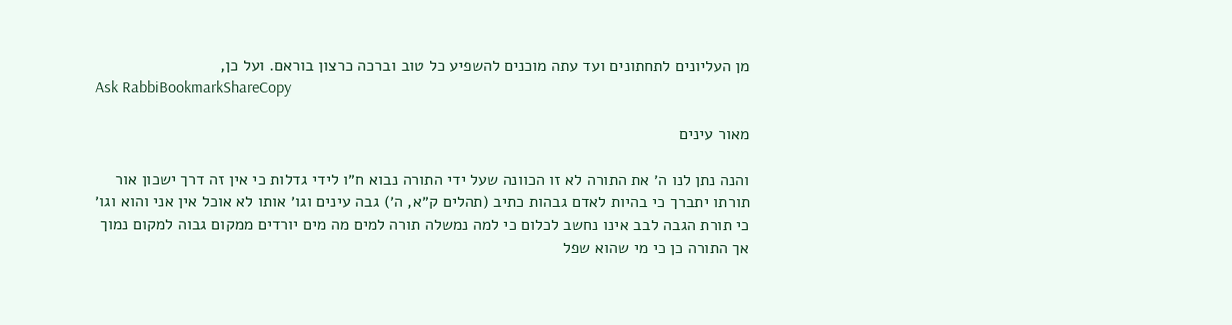מן העליונים לתחתונים ועד עתה מוכנים להשפיע כל טוב וברכה כרצון בוראם. ועל כן,
Ask RabbiBookmarkShareCopy

מאור עינים

והנה נתן לנו ה׳ את התורה לא זו הכוונה שעל ידי התורה נבוא ח״ו לידי גדלות כי אין זה דרך ישכון אור תורתו יתברך כי בהיות לאדם גבהות כתיב (תהלים ק״א, ה׳) גבה עינים וגו׳ אותו לא אוכל אין אני והוא וגו׳ כי תורת הגבה לבב אינו נחשב לכלום כי למה נמשלה תורה למים מה מים יורדים ממקום גבוה למקום נמוך אך התורה כן כי מי שהוא שפל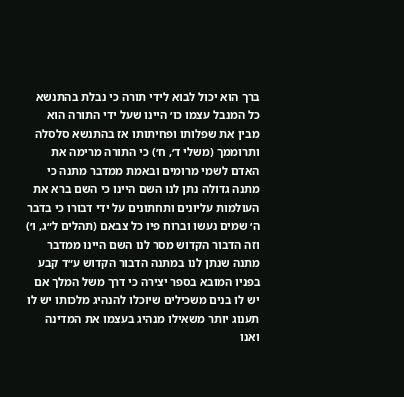ברך הוא יכול לבוא לידי תורה כי נבלת בהתנשא כל המנבל עצמו כו׳ היינו שעל ידי התורה הוא מבין את שפלותו ופחיתותו אז בהתנשא סלסלה ותרוממך (משלי ד׳, ח׳) כי התורה מרימה את האדם לשמי מרומים ובאמת ממדבר מתנה כי מתנה גדולה נתן לנו השם היינו כי השם ברא את העולמות עליונים ותחתונים על ידי דבורו כי בדבר ה׳ שמים נעשו וברוח פיו כל צבאם (תהלים ל״ג, ו׳) וזה הדבור הקדוש מסר לנו השם היינו ממדבר מתנה שנתן לנו במתנה הדבור הקדוש ע״ד קבע בפניו המובא בספר יצירה כי דרך משל המלך אם יש לו בנים משכילים שיוכלו להנהיג מלכותו יש לו תענוג יותר משאילו מנהיג בעצמו את המדינה ואנו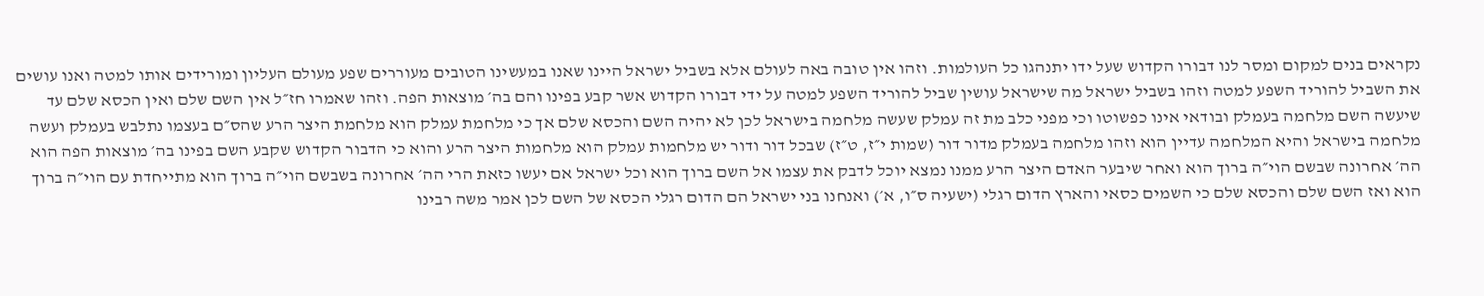נקראים בנים למקום ומסר לנו דבורו הקדוש שעל ידו יתנהגו כל העולמות. וזהו אין טובה באה לעולם אלא בשביל ישראל היינו שאנו במעשינו הטובים מעוררים שפע מעולם העליון ומורידים אותו למטה ואנו עושים את השביל להוריד השפע למטה וזהו בשביל ישראל מה שישראל עושין שביל להוריד השפע למטה על ידי דבורו הקדוש אשר קבע בפינו והם בה׳ מוצאות הפה. וזהו שאמרו חז״ל אין השם שלם ואין הכסא שלם עד שיעשה השם מלחמה בעמלק ובודאי אינו כפשוטו וכי מפני כלב מת זה עמלק שעשה מלחמה בישראל לכן לא יהיה השם והכסא שלם אך כי מלחמת עמלק הוא מלחמת היצר הרע שהס״ם בעצמו נתלבש בעמלק ועשה מלחמה בישראל והיא המלחמה עדיין הוא וזהו מלחמה בעמלק מדור דור (שמות י״ז, ט״ז) שבכל דור ודור יש מלחמות עמלק הוא מלחמות היצר הרע והוא כי הדבור הקדוש שקבע השם בפינו בה׳ מוצאות הפה הוא הה׳ אחרונה שבשם הוי״ה ברוך הוא ואחר שיבער האדם היצר הרע ממנו נמצא יוכל לדבק את עצמו אל השם ברוך הוא וכל ישראל אם יעשו כזאת הרי הה׳ אחרונה בשבשם הוי״ה ברוך הוא מתייחדת עם הוי״ה ברוך הוא ואז השם שלם והכסא שלם כי השמים כסאי והארץ הדום רגלי (ישעיה ס״ו, א׳) ואנחנו בני ישראל הם הדום רגלי הכסא של השם לכן אמר משה רבינו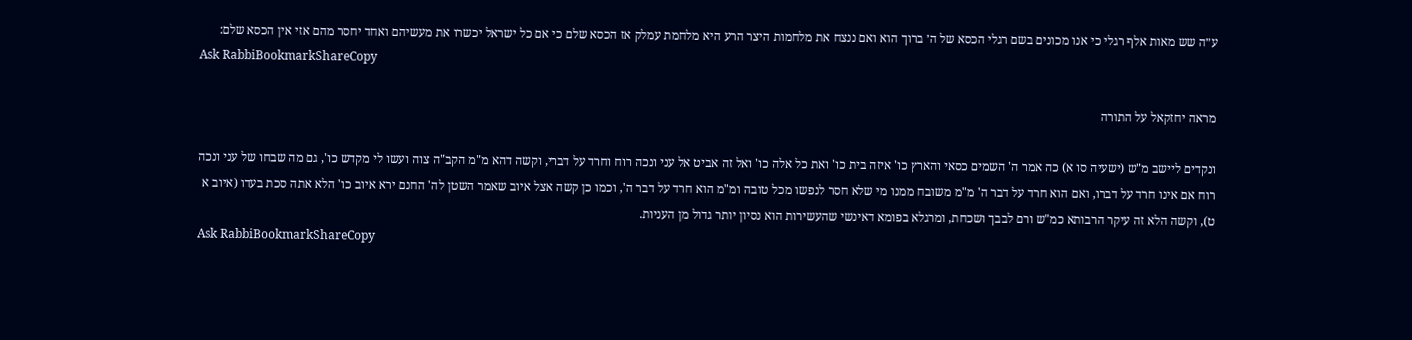ע״ה שש מאות אלף רגלי כי אנו מכונים בשם רגלי הכסא של ה׳ ברוך הוא ואם ננצח את מלחמות היצר הרע היא מלחמת עמלק אז הכסא שלם כי אם כל ישראל יכשרו את מעשיהם ואחד יחסר מהם אזי אין הכסא שלם:
Ask RabbiBookmarkShareCopy

מראה יחזקאל על התורה

ונקדים ליישב מ"ש (ישעיה סו א) כה אמר ה' השמים כסאי והארץ כו' איזה בית כו' ואת כל אלה כו' ואל זה אביט אל עני ונכה רוח וחרד על דברי, וקשה דהא מ"מ הקב"ה צוה ועשו לי מקדש כו', גם מה שבחו של עני ונכה רוח אם אינו חרד על דברו, ואם הוא חרד על דבר ה' מ"מ משובח ממנו מי שלא חסר לנפשו מכל טובה ומ"מ הוא חרד על דבר ה', וכמו כן קשה אצל איוב שאמר השטן לה' החנם ירא איוב כו' הלא אתה סכת בעדו (איוב א ט), וקשה הלא זה עיקר הרבותא כמ"ש ורם לבבך ושכחת, ומרגלא בפומא דאינשי שהעשירות הוא נסיון יותר גדול מן העניות.
Ask RabbiBookmarkShareCopy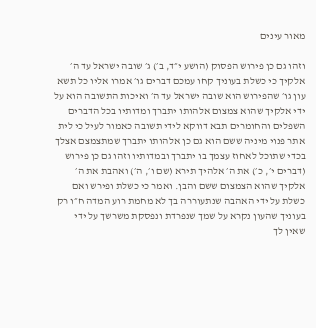מאור עינים

וזהו גם כן פירוש הפסוק (הושע י״ד, ב׳) ג׳ שובה ישראל עד ה׳ אלקיך כי כשלת בעוניך קחו עמכם דברים גו׳ אמרו אליו כל תשא עון גו׳ שהפירוש הוא שובה ישראל עד ה׳ ואיכות התשובה הוא על ידי אלקיך שהוא צמצום אלהותו יתברך ומדותיו בכל הדברים השפלים והחומרים תבא דווקא לידי תשובה כאמור לעיל כי לית אתר פנוי מיניה ששם הוא גם כן אלהותו יתברך שמתצמצם אצלך בכדי שתוכל לאחוז עצמך בו יתברך ובמדותיו וזהו גם כן פירוש (דברים י׳, כ׳) את ה׳ אלהיך תירא (שם ו׳, ה׳) ואהבת את ה׳ אלקיך שהוא הצמצום ששם והבן. ואמר כי כשלת ופירש ואם כשלת על ידי האהבה שנתעוררה בך לא מחמת רוע המדה ח״ו רק בעוניך שהעון נקרא על שמך שנפרדת ונפסקת משרשך על ידי שאין לך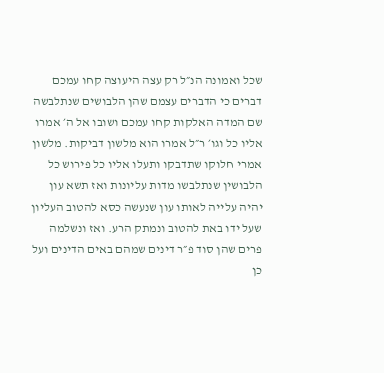שכל ואמונה הנ״ל רק עצה היעוצה קחו עמכם דברים כי הדברים עצמם שהן הלבושים שנתלבשה שם המדה האלקות קחו עמכם ושובו אל ה׳ אמרו אליו כל וגו׳ ר״ל אמרו הוא מלשון דביקות. מלשון אמרי חלוקו שתדבקו ותעלו אליו כל פירוש כל הלבושין שנתלבשו מדות עליונות ואז תשא עון יהיה עלייה לאותו עון שנעשה כסא להטוב העליון שעל ידו באת להטוב ונמתק הרע. ואז ונשלמה פרים שהן סוד פ״ר דינים שמהם באים הדינים ועל כן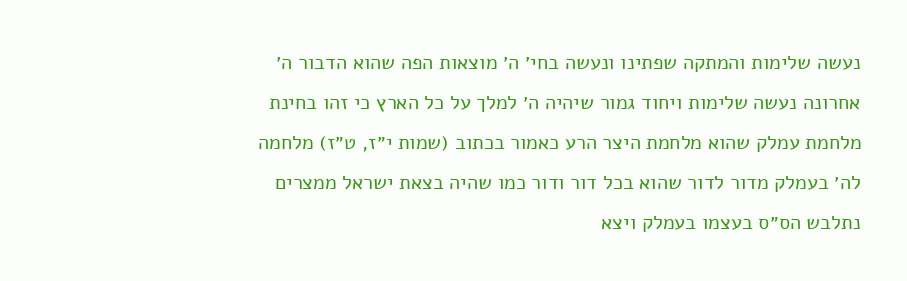נעשה שלימות והמתקה שפתינו ונעשה בחי׳ ה׳ מוצאות הפה שהוא הדבור ה׳ אחרונה נעשה שלימות ויחוד גמור שיהיה ה׳ למלך על כל הארץ כי זהו בחינת מלחמת עמלק שהוא מלחמת היצר הרע כאמור בכתוב (שמות י״ז, ט״ז) מלחמה לה׳ בעמלק מדור לדור שהוא בכל דור ודור כמו שהיה בצאת ישראל ממצרים נתלבש הס״ס בעצמו בעמלק ויצא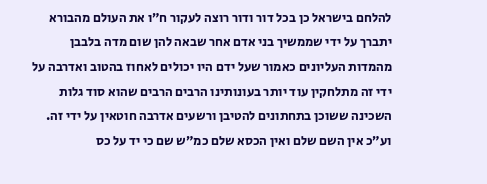להלחם בישראל כן בכל דור ודור רוצה לעקור ח״ו את העולם מהבורא יתברך על ידי שממשיך בני אדם אחר שבאה להן שום מדה בלבבן מהמדות העליונים כאמור שעל ידם היו יכולים לאחוז בהטוב ואדרבה על ידי זה מתלחקין עוד יותר בעונותינו הרבים הרבים שהוא סוד גלות השכינה ששוכן בתחתונים להטיבן ורשעים אדרבה חוטאין על ידי זה. וע״כ אין השם שלם ואין הכסא שלם כמ״ש שם כי יד על כס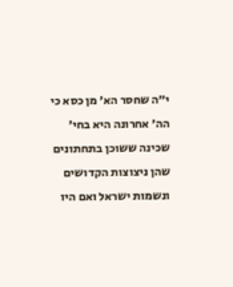י״ה שחסר הא׳ מן כסא כי הה׳ אחרונה היא בחי׳ שכינה ששוכן בתחתונים שהן ניצוצות הקדושים ונשמות ישראל ואם היו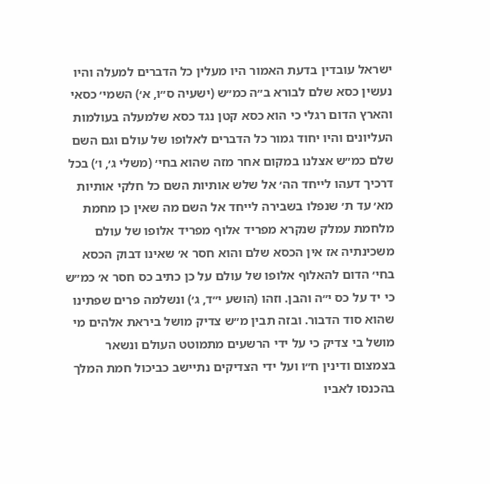ישראל עובדין בדעת האמור היו מעלין כל הדברים למעלה והיו נעשין כסא שלם לבורא ב״ה כמ״ש (ישעיה ס״ו, א׳) השמי׳ כסאי והארץ הדום רגלי כי הוא כסא קטן נגד כסא שלמעלה בעולמות העליונים והיו יחוד גמור כל הדברים לאלופו של עולם וגם השם שלם כמ״ש אצלנו במקום אחר מזה שהוא בחי׳ (משלי ג׳, ו׳) בכל דרכיך דעהו לייחד הה׳ אל שלש אותיות השם כל חלקי אותיות מא׳ עד ת׳ שנפלו בשבירה לייחד אל השם מה שאין כן מחמת מלחמת עמלק שנקרא מפריד אלוף מפריד אלופו של עולם משכינתיה אז אין הכסא שלם והוא חסר א׳ שאינו דבוק הכסא בחי׳ הדום להאלוף אלופו של עולם על כן כתיב כס חסר א׳ כמ״ש כי יד על כס י״ה והבן. וזהו (הושע י״ד, ג׳) ונשלמה פרים שפתינו שהוא סוד הדבור. ובזה תבין מ״ש צדיק מושל ביראת אלהים מי מושל בי צדיק כי על ידי הרשעים מתמוטט העולם ונשאר בצמצום ודינין ח״ו ועל ידי הצדיקים נתיישב כביכול חמת המלך בהכנסו לאביו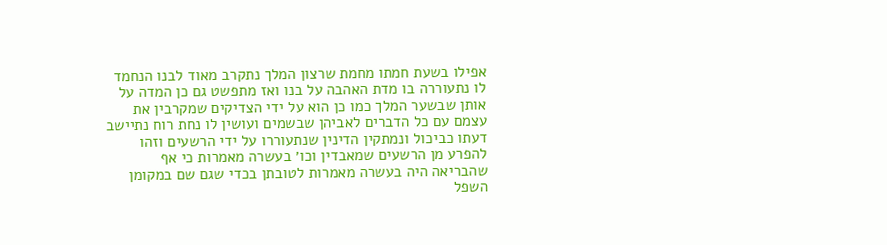אפילו בשעת חמתו מחמת שרצון המלך נתקרב מאוד לבנו הנחמד לו נתעוררה בו מדת האהבה על בנו ואז מתפשט גם כן המדה על אותן שבשער המלך כמו כן הוא על ידי הצדיקים שמקרבין את עצמם עם כל הדברים לאביהן שבשמים ועושין לו נחת רוח נתיישב דעתו כביכול ונמתקין הדינין שנתעוררו על ידי הרשעים וזהו להפרע מן הרשעים שמאבדין וכו׳ בעשרה מאמרות כי אף שהבריאה היה בעשרה מאמרות לטובתן בכדי שגם שם במקומן השפל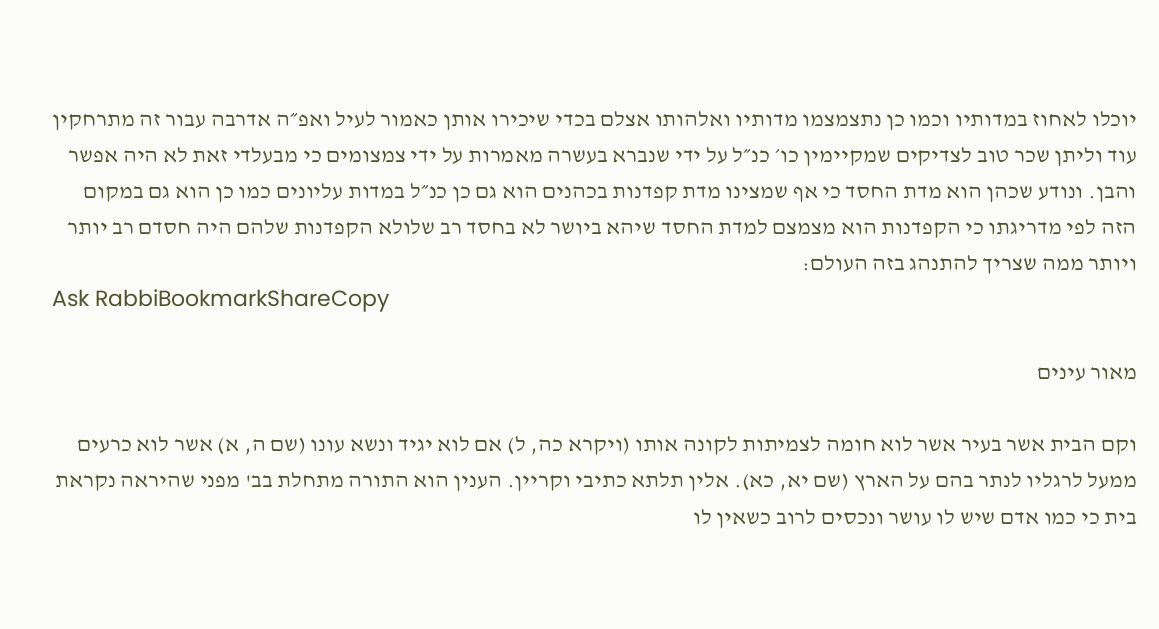יוכלו לאחוז במדותיו וכמו כן נתצמצמו מדותיו ואלהותו אצלם בכדי שיכירו אותן כאמור לעיל ואפ״ה אדרבה עבור זה מתרחקין עוד וליתן שכר טוב לצדיקים שמקיימין כו׳ כנ״ל על ידי שנברא בעשרה מאמרות על ידי צמצומים כי מבעלדי זאת לא היה אפשר והבן. ונודע שכהן הוא מדת החסד כי אף שמצינו מדת קפדנות בכהנים הוא גם כן כנ״ל במדות עליונים כמו כן הוא גם במקום הזה לפי מדריגתו כי הקפדנות הוא מצמצם למדת החסד שיהא ביושר לא בחסד רב שלולא הקפדנות שלהם היה חסדם רב יותר ויותר ממה שצריך להתנהג בזה העולם:
Ask RabbiBookmarkShareCopy

מאור עינים

וקם הבית אשר בעיר אשר לוא חומה לצמיתות לקונה אותו (ויקרא כה, ל) אם לוא יגיד ונשא עונו (שם ה, א) אשר לוא כרעים ממעל לרגליו לנתר בהם על הארץ (שם יא, כא). אלין תלתא כתיבי וקריין. הענין הוא התורה מתחלת בב' מפני שהיראה נקראת בית כי כמו אדם שיש לו עושר ונכסים לרוב כשאין לו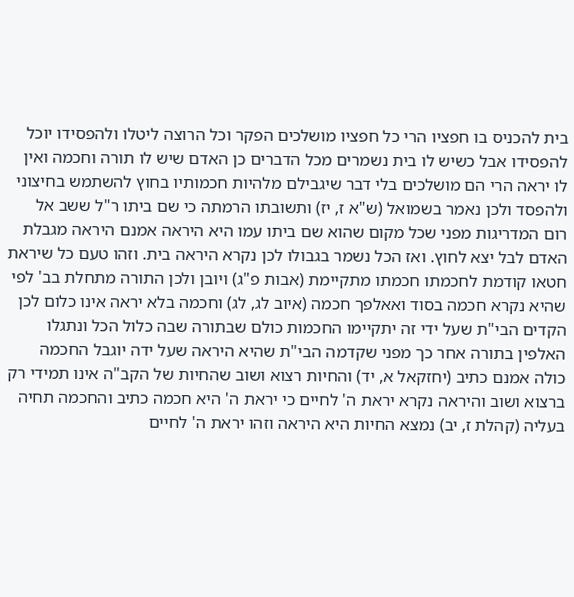בית להכניס בו חפציו הרי כל חפציו מושלכים הפקר וכל הרוצה ליטלו ולהפסידו יוכל להפסידו אבל כשיש לו בית נשמרים מכל הדברים כן האדם שיש לו תורה וחכמה ואין לו יראה הרי הם מושלכים בלי דבר שיגבילם מלהיות חכמותיו בחוץ להשתמש בחיצוני ולהפסד ולכן נאמר בשמואל (ש"א ז, יז) ותשובתו הרמתה כי שם ביתו ר"ל ששב אל רום המדריגות מפני שכל מקום שהוא שם ביתו עמו היא היראה אמנם היראה מגבלת האדם לבל יצא לחוץ. ואז הכל נשמר בגבולו לכן נקרא היראה בית. וזהו טעם כל שיראת חטאו קודמת לחכמתו חכמתו מתקיימת (אבות פ"ג) ויובן ולכן התורה מתחלת בב' לפי שהיא נקרא חכמה בסוד ואאלפך חכמה (איוב לג, לג) וחכמה בלא יראה אינו כלום לכן הקדים הבי"ת שעל ידי זה יתקיימו החכמות כולם שבתורה שבה כלול הכל ונתגלו האלפין בתורה אחר כך מפני שקדמה הבי"ת שהיא היראה שעל ידה יוגבל החכמה כולה אמנם כתיב (יחזקאל א, יד) והחיות רצוא ושוב שהחיות של הקב"ה אינו תמידי רק ברצוא ושוב והיראה נקרא יראת ה' לחיים כי יראת ה' היא חכמה כתיב והחכמה תחיה בעליה (קהלת ז, יב) נמצא החיות היא היראה וזהו יראת ה' לחיים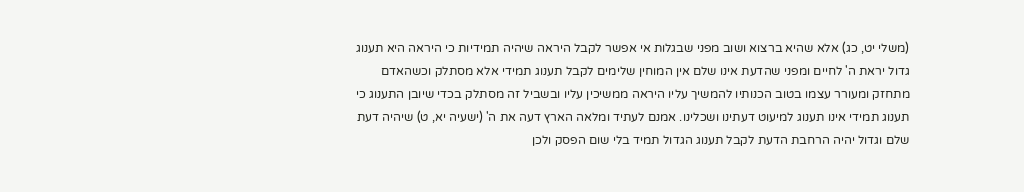(משלי יט, כג) אלא שהיא ברצוא ושוב מפני שבגלות אי אפשר לקבל היראה שיהיה תמידיות כי היראה היא תענוג גדול יראת ה' לחיים ומפני שהדעת אינו שלם אין המוחין שלימים לקבל תענוג תמידי אלא מסתלק וכשהאדם מתחזק ומעורר עצמו בטוב הכנותיו להמשיך עליו היראה ממשיכין עליו ובשביל זה מסתלק בכדי שיובן התענוג כי תענוג תמידי אינו תענוג למיעוט דעתינו ושכלינו. אמנם לעתיד ומלאה הארץ דעה את ה' (ישעיה יא, ט) שיהיה דעת שלם וגדול יהיה הרחבת הדעת לקבל תענוג הגדול תמיד בלי שום הפסק ולכן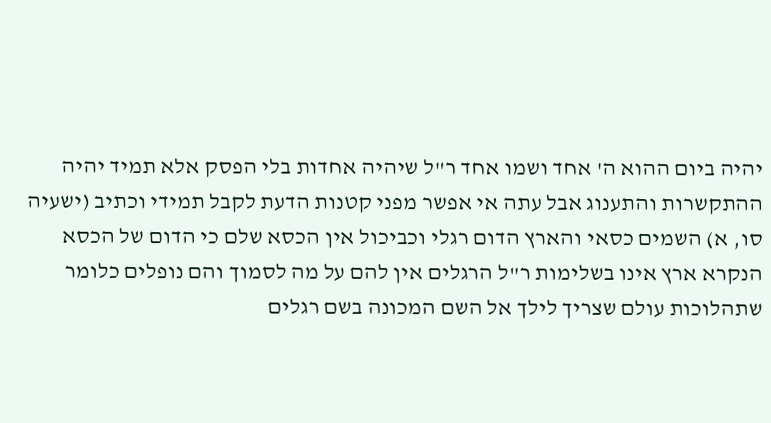יהיה ביום ההוא ה' אחד ושמו אחד ר"ל שיהיה אחדות בלי הפסק אלא תמיד יהיה ההתקשרות והתענוג אבל עתה אי אפשר מפני קטנות הדעת לקבל תמידי וכתיב (ישעיה סו, א) השמים כסאי והארץ הדום רגלי וכביכול אין הכסא שלם כי הדום של הכסא הנקרא ארץ אינו בשלימות ר"ל הרגלים אין להם על מה לסמוך והם נופלים כלומר שתהלוכות עולם שצריך לילך אל השם המכונה בשם רגלים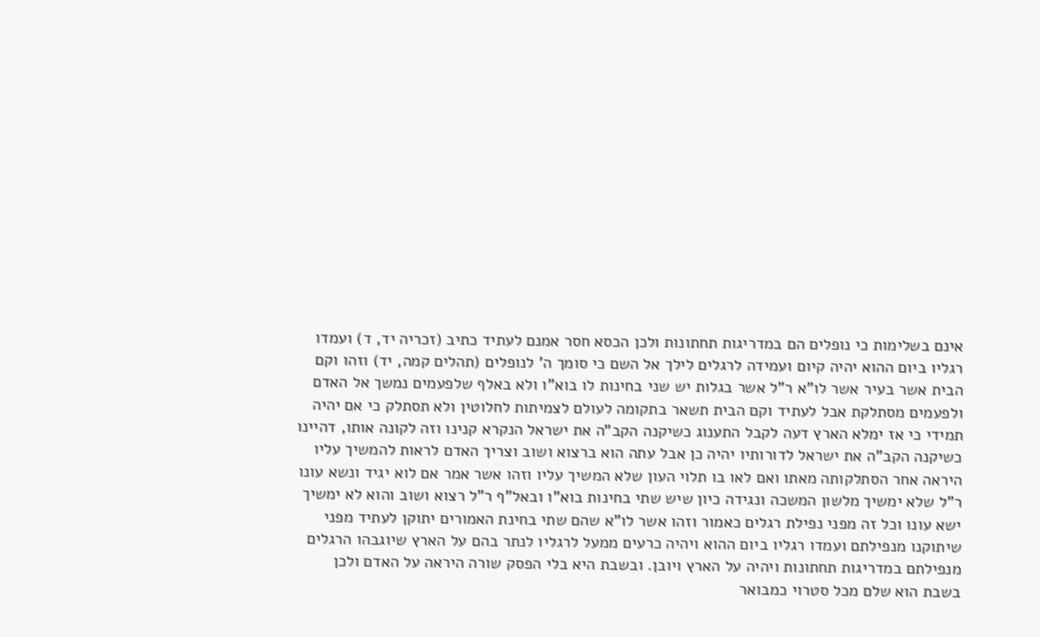אינם בשלימות כי נופלים הם במדריגות תחתונות ולכן הכסא חסר אמנם לעתיד כתיב (זכריה יד, ד) ועמדו רגליו ביום ההוא יהיה קיום ועמידה לרגלים לילך אל השם כי סומך ה' לנופלים (תהלים קמה, יד) וזהו וקם הבית אשר בעיר אשר לו"א ר"ל אשר בגלות יש שני בחינות לו בוא"ו ולא באלף שלפעמים נמשך אל האדם ולפעמים מסתלקת אבל לעתיד וקם הבית תשאר בתקומה לעולם לצמיתות לחלוטין ולא תסתלק כי אם יהיה תמידי כי אז ימלא הארץ דעה לקבל התענוג כשיקנה הקב"ה את ישראל הנקרא קנינו וזה לקונה אותו, דהיינו כשיקנה הקב"ה את ישראל לדורותיו יהיה כן אבל עתה הוא ברצוא ושוב וצריך האדם לראות להמשיך עליו היראה אחר הסתלקותה מאתו ואם לאו בו תלוי העון שלא המשיך עליו וזהו אשר אמר אם לוא יגיד ונשא עונו ר"ל שלא ימשיך מלשון המשכה ונגידה כיון שיש שתי בחינות בוא"ו ובאל"ף ר"ל רצוא ושוב והוא לא ימשיך ישא עונו וכל זה מפני נפילת רגלים כאמור וזהו אשר לו"א שהם שתי בחינת האמורים יתוקן לעתיד מפני שיתוקנו מנפילתם ועמדו רגליו ביום ההוא ויהיה כרעים ממעל לרגליו לנתר בהם על הארץ שיוגבהו הרגלים מנפילתם במדריגות תחתונות ויהיה על הארץ ויובן. ובשבת היא בלי הפסק שורה היראה על האדם ולכן בשבת הוא שלם מכל סטרוי כמבואר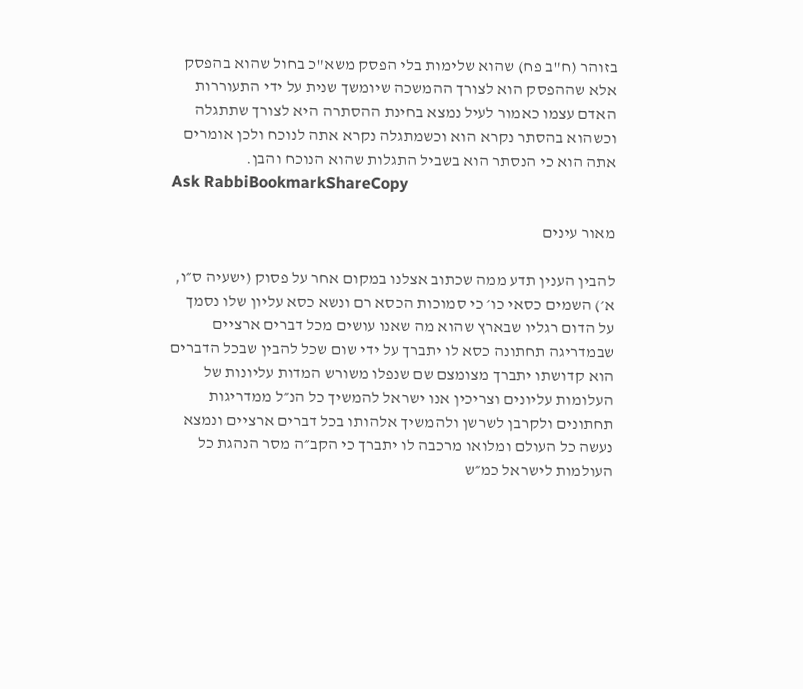בזוהר (ח"ב פח) שהוא שלימות בלי הפסק משא"כ בחול שהוא בהפסק אלא שההפסק הוא לצורך ההמשכה שיומשך שנית על ידי התעוררות האדם עצמו כאמור לעיל נמצא בחינת ההסתרה היא לצורך שתתגלה וכשהוא בהסתר נקרא הוא וכשמתגלה נקרא אתה לנוכח ולכן אומרים אתה הוא כי הנסתר הוא בשביל התגלות שהוא הנוכח והבן.
Ask RabbiBookmarkShareCopy

מאור עינים

להבין הענין תדע ממה שכתוב אצלנו במקום אחר על פסוק (ישעיה ס״ו, א׳) השמים כסאי כו׳ כי סמוכות הכסא רם ונשא כסא עליון שלו נסמך על הדום רגליו שבארץ שהוא מה שאנו עושים מכל דברים ארציים שבמדריגה תחתונה כסא לו יתברך על ידי שום שכל להבין שבכל הדברים הוא קדושתו יתברך מצומצם שם שנפלו משורש המדות עליונות של העלומות עליונים וצריכין אנו ישראל להמשיך כל הנ״ל ממדריגות תחתונים ולקרבן לשרשן ולהמשיך אלהותו בכל דברים ארציים ונמצא נעשה כל העולם ומלואו מרכבה לו יתברך כי הקב״ה מסר הנהגת כל העולמות לישראל כמ״ש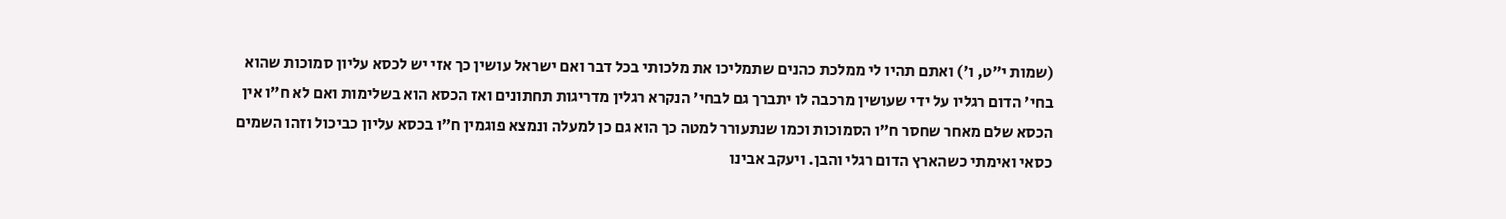(שמות י״ט, ו׳) ואתם תהיו לי ממלכת כהנים שתמליכו את מלכותי בכל דבר ואם ישראל עושין כך אזי יש לכסא עליון סמוכות שהוא בחי׳ הדום רגליו על ידי שעושין מרכבה לו יתברך גם לבחי׳ הנקרא רגלין מדריגות תחתונים ואז הכסא הוא בשלימות ואם לא ח״ו אין הכסא שלם מאחר שחסר ח״ו הסמוכות וכמו שנתעורר למטה כך הוא גם כן למעלה ונמצא פוגמין ח״ו בכסא עליון כביכול וזהו השמים כסאי ואימתי כשהארץ הדום רגלי והבן. ויעקב אבינו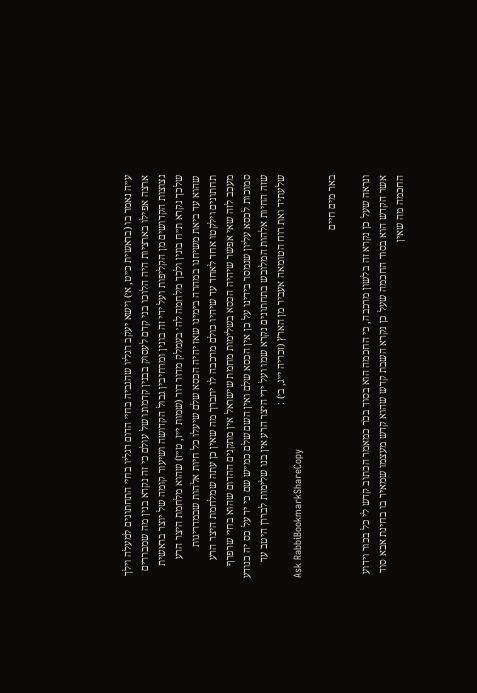ע״ה נאמר בו (בראשית כ״ט, א׳) וישא יעקב רגליו שהגביה בחי׳ הדום רגליו בחי׳ התחתונים למעלה וילך ארצה אפילו בארציות היה הלוכו בני קדם לעסוק בבנין קדמונו של עולם כי זה נקרא בנין מה שמבררים נצוצות הקדושים מן הקליפות ועל ידי זה בונין ומרחיבין גבול הקדושה ושיעור קומה של יוצר בראשית שלכך נקרא ת״ח בונין ולכך מלחמה לה׳ בעמלק מדור דור (שמות י״ז, ט״ז) שהוא מלחמת היצר הרע שהוא עד ביאת משיחנו במהרה בימינו שאז יהיה הכסא שלם שיעלו כל חיות אלהות שבמדריגות תחתונים וילקטו אחד לאחד עד שיהיו כולם מרכבה לו יתברך מה שאין כן עתה שמלחמת היצר הרע מעכב לזה שאי אפשר שיהיה הכסא בשלימות מחמת שישראל אין מתקנים ההדום שהוא בחי׳ שרפרף סמוכות לכסא עליון שנמסר בידינו על כן אין הכסא שלם ואין השם שלם כמ״ש שם כי יד על כס יה כנודע שזה החיות אלהות המלובש בתחתונים נקרא שמו ועל ידי היצר הרע אין בנו שלימות לבררן היטב עד שלעתיד ואת רוח הטומאה אעביר מן הארץ (זכריה י״ג, ב׳) :
Ask RabbiBookmarkShareCopy

באר מים חיים

ונראה שעל כן נקרא זה בלשון מרכבה, כי החכמה הוא בסוד בכֹר כמאמר הכתוב קדש לי כל בכור וידוע אשר הקדש הוא בסוד החכמה שעל כן נקרא השבת קדש שהוא קדש מעצמו שמאיר בו בחינת אבא סוד החכמה מה שאין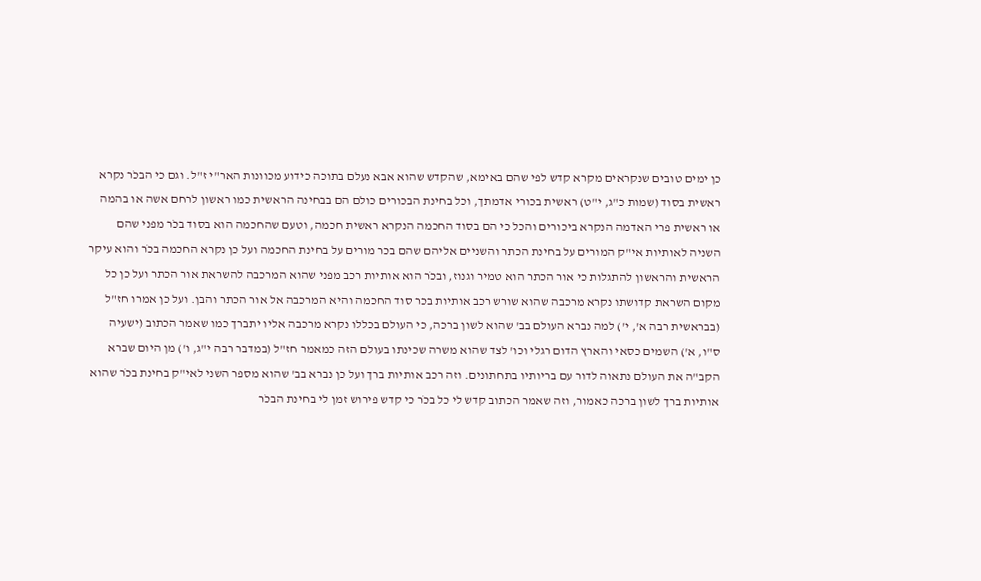כן ימים טובים שנקראים מקרא קדש לפי שהם באימא, שהקדש שהוא אבא נעלם בתוכה כידוע מכוונות האר"י ז"ל. וגם כי הבכֹר נקרא ראשית בסוד (שמות כ"ג, י"ט) ראשית בכורי אדמתך, וכל בחינת הבכורים כולם הם בבחינה הראשית כמו ראשון לרחם אשה או בהמה או ראשית פרי האדמה הנקרא ביכורים והכל כי הם בסוד החכמה הנקרא ראשית חכמה, וטעם שהחכמה הוא בסוד בכֹר מפני שהם השניה לאותיות אי"ק המורים על בחינת הכתר והשניים אליהם שהם בכר מורים על בחינת החכמה ועל כן נקרא החכמה בכֹר והוא עיקר הראשית והראשון להתגלות כי אור הכתר הוא טמיר וגנוז, ובכֹר הוא אותיות רכב מפני שהוא המרכבה להשראת אור הכתר ועל כן כל מקום השראת קדושתו נקרא מרכבה שהוא שורש רכב אותיות בכר סוד החכמה והיא המרכבה אל אור הכתר והבן. ועל כן אמרו חז"ל (בבראשית רבה א', י') למה נברא העולם בב' שהוא לשון ברכה, כי העולם בכללו נקרא מרכבה אליו יתברך כמו שאמר הכתוב (ישעיה ס"ו, א') השמים כסאי והארץ הדום רגלי וכו' לצד שהוא משרה שכינתו בעולם הזה כמאמר חז"ל (במדבר רבה י"ג, ו') מן היום שברא הקב"ה את העולם נתאוה לדור עם בריותיו בתחתונים. וזה רכב אותיות ברך ועל כן נברא בב' שהוא מספר השני לאי"ק בחינת בכֹר שהוא אותיות ברך לשון ברכה כאמור, וזה שאמר הכתוב קדש לי כל בכֹר כי קדש פירוש זמן לי בחינת הבכֹר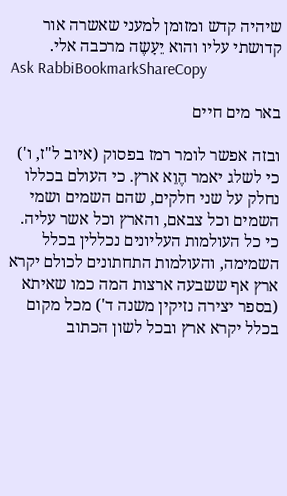שיהיה קדש ומזומן למעני שאשרה אור קדושתי עליו והוא יֵעָשֶה מרכבה אלי.
Ask RabbiBookmarkShareCopy

באר מים חיים

ובזה אפשר לומר רמז בפסוק (איוב ל"ז, ו') כי לשלג יאמר הֶוֵא ארץ. כי העולם בכללו נחלק על שני חלקים, שהם השמים ושמי השמים וכל צבאם, והארץ וכל אשר עליה. כי כל העולמות העליונים נכללין בכלל השמימה, והעולמות התחתונים לכולם יקרא ארץ אף ששבעה ארצות המה כמו שאיתא (בספר יצירה נזיקין משנה ד') מכל מקום בכלל יקרא ארץ ובכל לשון הכתוב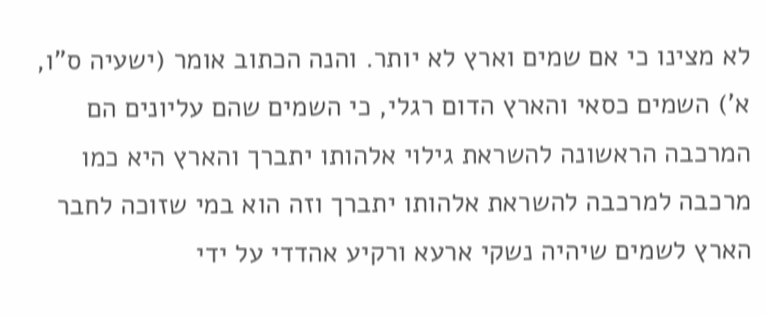לא מצינו כי אם שמים וארץ לא יותר. והנה הכתוב אומר (ישעיה ס"ו, א') השמים כסאי והארץ הדום רגלי, כי השמים שהם עליונים הם המרכבה הראשונה להשראת גילוי אלהותו יתברך והארץ היא כמו מרכבה למרכבה להשראת אלהותו יתברך וזה הוא במי שזוכה לחבר הארץ לשמים שיהיה נשקי ארעא ורקיע אהדדי על ידי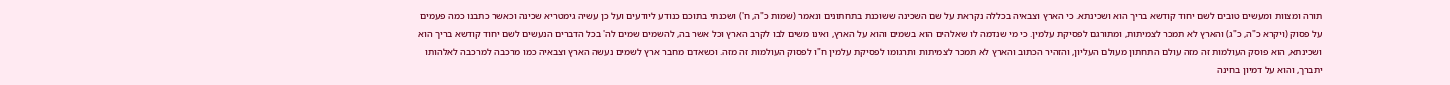תורה ומצוות ומעשים טובים לשם יחוד קודשא בריך הוא ושכינתא. כי הארץ וצבאיה בכללה נקראת על שם השכינה ששוכנת בתחתונים ונאמר (שמות כ"ה, ח') ושכנתי בתוכם כנודע ליודעים ועל כן עשיה גימטריא שכינה וכאשר כתבנו כמה פעמים על פסוק (ויקרא כ"ה, כ"ג) והארץ לא תמכר לצמיתות, ומתורגם לפסיקת עלמין. כי מי שנדמה לו שאלהים הוא בשמים והוא על הארץ, ואינו משים לבו לקרב הארץ וכל אשר בה, להשמים שמים לה' בכל הדברים הנעשים לשם יחוד קודשא בריך הוא ושכינתא, הוא פוסק העולמות זה מזה עולם התחתון מעולם העליון, והזהיר הכתוב והארץ לא תמכר לצמיתות ותרגומו לפסיקת עלמין ח"ו לפסוק העולמות זה מזה. וכשאדם מחבר ארץ לשמים נעשה הארץ וצבאיה כמו מרכבה למרכבה לאלהותו יתברך, והוא על דמיון בחינה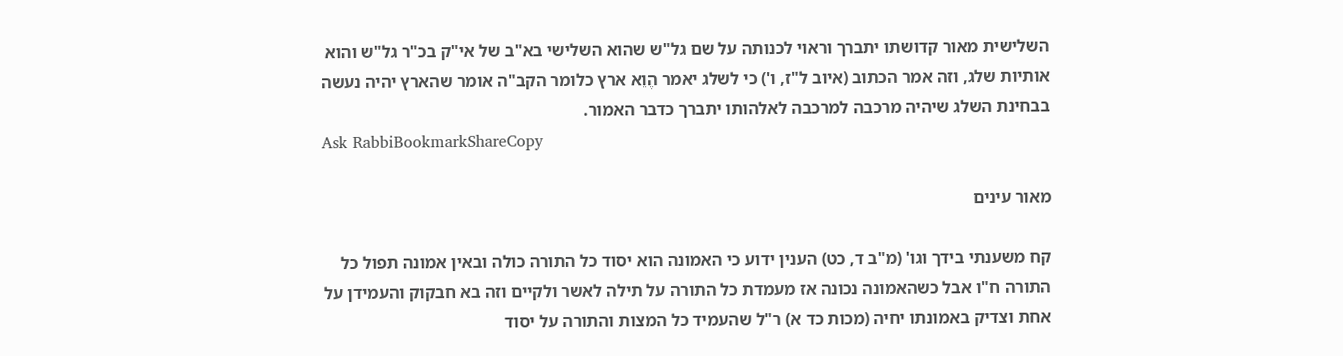השלישית מאור קדושתו יתברך וראוי לכנותה על שם גל"ש שהוא השלישי בא"ב של אי"ק בכ"ר גל"ש והוא אותיות שלג, וזה אמר הכתוב (איוב ל"ז, ו') כי לשלג יאמר הֶוֵא ארץ כלומר הקב"ה אומר שהארץ יהיה נעשה בבחינת השלג שיהיה מרכבה למרכבה לאלהותו יתברך כדבר האמור.
Ask RabbiBookmarkShareCopy

מאור עינים

קח משענתי בידך וגו' (מ"ב ד, כט) הענין ידוע כי האמונה הוא יסוד כל התורה כולה ובאין אמונה תפול כל התורה ח"ו אבל כשהאמונה נכונה אז מעמדת כל התורה על תילה לאשר ולקיים וזה בא חבקוק והעמידן על אחת וצדיק באמונתו יחיה (מכות כד א) ר"ל שהעמיד כל המצות והתורה על יסוד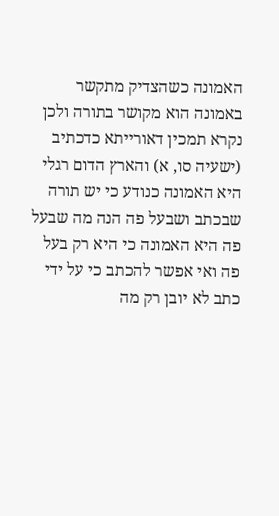האמונה כשהצדיק מתקשר באמונה הוא מקושר בתורה ולכן נקרא תמכין דאורייתא כדכתיב (ישעיה סו, א) והארץ הדום רגלי היא האמונה כנודע כי יש תורה שבכתב ושבעל פה הנה מה שבעל פה היא האמונה כי היא רק בעל פה ואי אפשר להכתב כי על ידי כתב לא יובן רק מה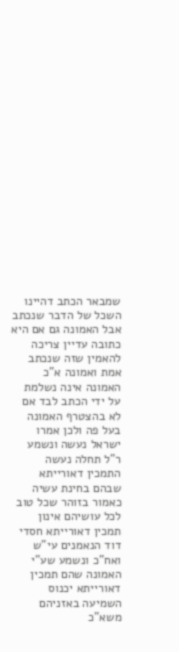שמבאר הכתב דהיינו השכל של הדבר שנכתב אבל האמונה גם אם היא כתובה עדיין צריכה להאמין שזה שנכתב אמת ואמונה א"כ האמונה אינה נשלמת על ידי הכתב לבד אם לא בהצטרף האמונה בעל פה ולכן אמרו ישראל נעשה ונשמע ר"ל תחלה נעשה התמכין דאורייתא שבהם בחינת עשיה כאמור בזוהר שכל טוב לכל עושיהם אינון תמכין דאורייתא חסדי דוד הנאמנים עי"ש ואח"כ ונשמע שע"י האמונה שהם תמכין דאורייתא יכנוס השמיעה באזניהם משא"כ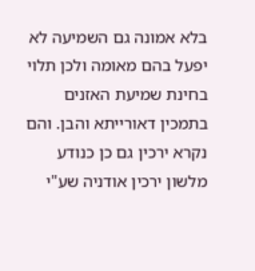בלא אמונה גם השמיעה לא יפעל בהם מאומה ולכן תלוי בחינת שמיעת האזנים בתמכין דאורייתא והבן. והם נקרא ירכין גם כן כנודע מלשון ירכין אודניה שע"י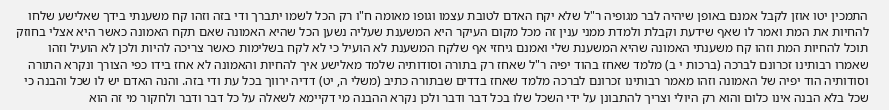התמכין יטו אוזן לקבל אמנם באופן שיהיה לבר מגופיה ר"ל שלא יקח האדם לטובת עצמו וגופו מאומה ח"ו רק הכל לשמו יתברך ודי בזה וזהו קח משענתי בידך שאלישע שלחו להחיות את המת ואמר לו שאף שידעת וקבלת ולמדת ממני ענין זה מכל מקום העיקר היא המשענת שעליה נשען הכל שהיא האמונה שאם תקח האמונה כאשר היא אצלי בחוזק תוכל להחיות המת וזהו קח משענתי האמונה שהיא המשענת שלי ואמנם גיחזי אף שלקח המשענת לא הועיל כי לא לקח בשלימות כאשר צריכה להיות ולכן לא הועיל וזהו שאמרו רבותינו זכרונם לברכה (ברכות י ב) מלמד שאחז בהוד יפיה ר"ל שאחז רק בתורה וסודותיה שלמד מאלישע איך להחיות והאמונה לא אחז בידו כפי הצורך ונקרא התורה וסודותיה הוד יפיה של האמונה וזהו מאמר רבותינו זכרונם לברכה מלמד שאחז בדדים שבתורה כתיב (משלי ה, יט) דדיה ירווך בכל עת ודי בזה. והנה האדם יש לו שכל והבנה כי שכל בלא הבנה אינו כלום והוא רק היולי וצריך להתבונן על ידי השכל שלו בכל דבר ודבר ולכן נקרא ההבנה מי דקיימא לשאלה על כל דבר ודבר ולחקור מי זה הוא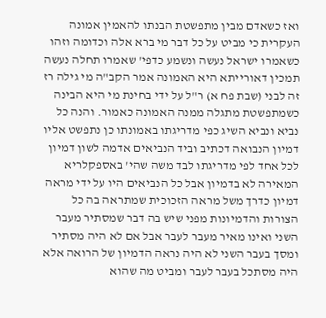ואז כשאדם מבין מתפשטת הבנתו להאמין אמונה העקרית כי מביט על כל דבר מי ברא אלה וכדומה וזהו כשאמרו ישראל נעשה ונשמע כדפי' שאמרו תחלה נעשה תמכין דאורייתא היא האמונה אמר הקב"ה מי גילה רז זה לבני (שבת פח א) ר"ל על ידי בחינת מי היא הבינה כשמתפשטת מתגלה ממנה האמונה כאמור. והנה כל נביא ונביא השיג כפי מדריגתו באמונתו כן נתפשט אליו דמיון הנבואה דכתיב וביד הנביאים אדמה לשון דמיון לכל אחד לפי מדריגתו לבד משה שהי' באספקלריא המאירה לא בדמיון אבל כל הנביאים היו על ידי מראה דמיון כדרך משל מראה הזכוכית שמתראה בה כל הצורות והדמיונות מפני שיש בה דבר שמסתיר מעבר השני ואינו מאיר מעבר לעבר אבל אם לא היה מסתיר ומסך בעבר השני לא היה נראה הדמיון של הרואה אלא היה מסתכל בעבר לעבר ומביט מה שהוא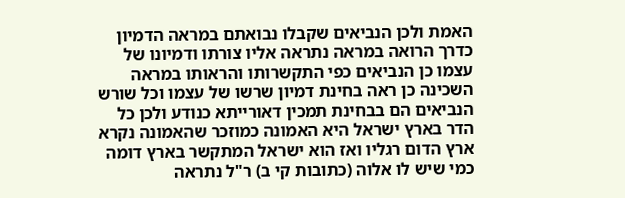האמת ולכן הנביאים שקבלו נבואתם במראה הדמיון כדרך הרואה במראה נתראה אליו צורתו ודמיונו של עצמו כן הנביאים כפי התקשרותו והראותו במראה השכינה כן ראה בחינת דמיון שרשו של עצמו וכל שורש הנביאים הם בבחינת תמכין דאורייתא כנודע ולכן כל הדר בארץ ישראל היא האמונה כמוזכר שהאמונה נקרא ארץ הדום רגליו ואז הוא ישראל המתקשר בארץ דומה כמי שיש לו אלוה (כתובות קי ב) ר"ל נתראה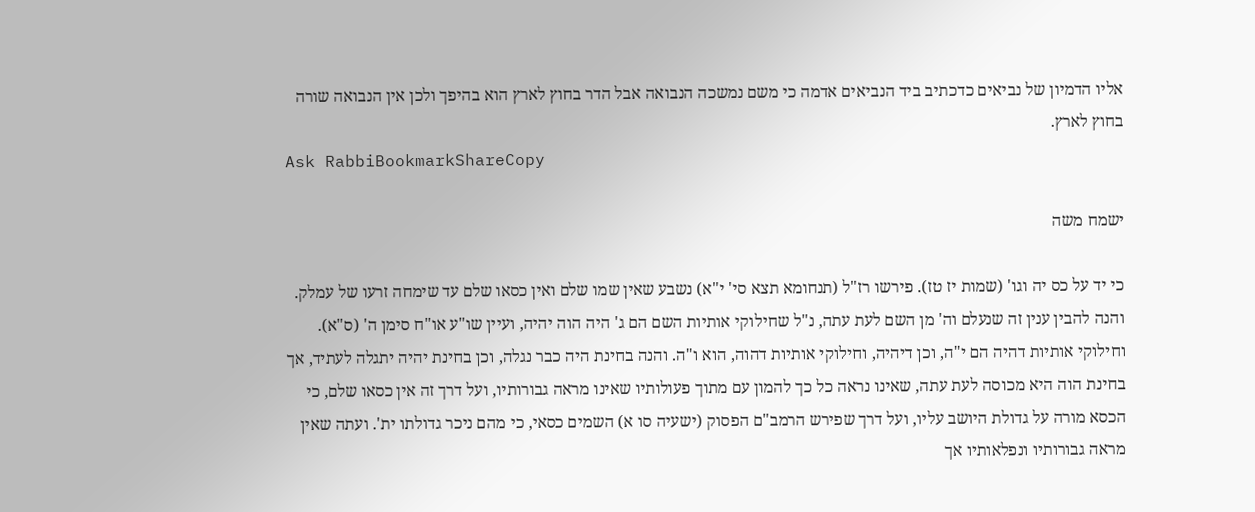אליו הדמיון של נביאים כדכתיב ביד הנביאים אדמה כי משם נמשכה הנבואה אבל הדר בחוץ לארץ הוא בהיפך ולכן אין הנבואה שורה בחוץ לארץ.
Ask RabbiBookmarkShareCopy

ישמח משה

כי יד על כס יה וגו' (שמות יז טז). פירשו רז"ל (תנחומא תצא סי' י"א) נשבע שאין שמו שלם ואין כסאו שלם עד שימחה זרעו של עמלק. והנה להבין ענין זה שנעלם וה' מן השם לעת עתה, נ"ל שחילוקי אותיות השם הם ג' היה הוה יהיה, ועיין שו"ע או"ח סימן ה' (ס"א). וחילוקי אותיות דהיה הם י"ה, וכן דיהיה, וחילוקי אותיות דהוה, הוא ו"ה. והנה בחינת היה כבר נגלה, וכן בחינת יהיה יתגלה לעתיד, אך בחינת הוה היא מכוסה לעת עתה, שאינו נראה כל כך להמון עם מתוך פעולותיו שאינו מראה גבורותיו, ועל דרך זה אין כסאו שלם, כי הכסא מורה על גדולת היושב עליו, ועל דרך שפירש הרמב"ם הפסוק (ישעיה סו א) השמים כסאי, כי מהם ניכר גדולתו ית'. ועתה שאין מראה גבורותיו ונפלאותיו אך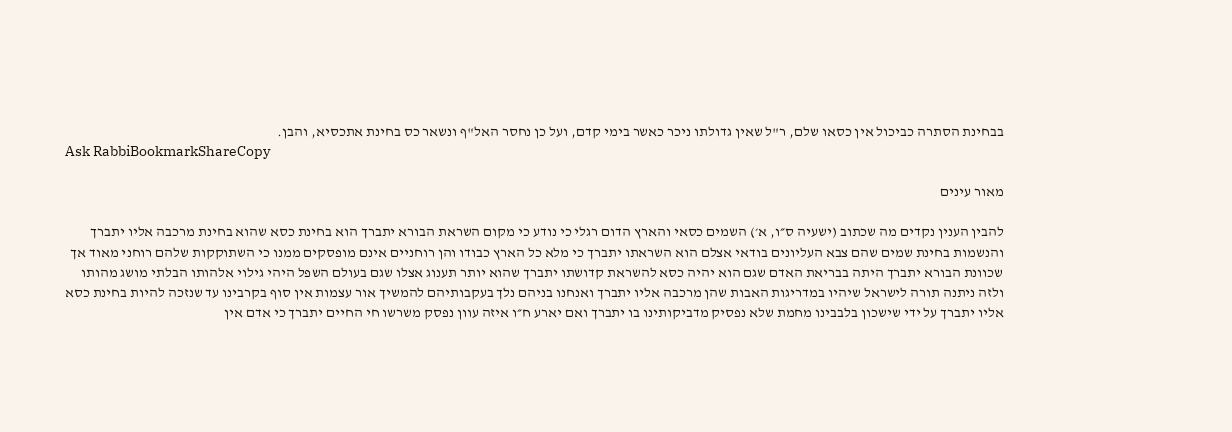בבחינת הסתרה כביכול אין כסאו שלם, ר"ל שאין גדולתו ניכר כאשר בימי קדם, ועל כן נחסר האל"ף ונשאר כס בחינת אתכסיא, והבן.
Ask RabbiBookmarkShareCopy

מאור עינים

להבין הענין נקדים מה שכתוב (ישעיה ס״ו, א׳) השמים כסאי והארץ הדום רגלי כי נודע כי מקום השראת הבורא יתברך הוא בחינת כסא שהוא בחינת מרכבה אליו יתברך והנשמות בחינת שמים שהם צבא העליונים בודאי אצלם הוא השראתו יתברך כי מלא כל הארץ כבודו והן רוחניים אינם מופסקים ממנו כי השתוקקות שלהם רוחני מאוד אך שכוונת הבורא יתברך היתה בבריאת האדם שגם הוא יהיה כסא להשראת קדושתו יתברך שהוא יותר תענוג אצלו שגם בעולם השפל היהי גילוי אלהותו הבלתי מושג מהותו ולזה ניתנה תורה לישראל שיהיו במדריגות האבות שהן מרכבה אליו יתברך ואנחנו בניהם נלך בעקבותיהם להמשיך אור עצמות אין סוף בקרבינו עד שנזכה להיות בחינת כסא אליו יתברך על ידי שישכון בלבבינו מחמת שלא נפסיק מדביקותינו בו יתברך ואם יארע ח״ו איזה עוון נפסק משרשו חי החיים יתברך כי אדם אין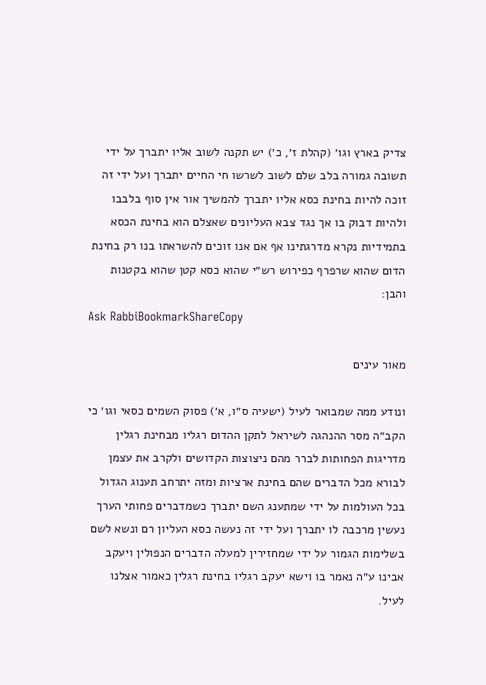צדיק בארץ וגו׳ (קהלת ז׳, כ׳) יש תקנה לשוב אליו יתברך על ידי תשובה גמורה בלב שלם לשוב לשרשו חי החיים יתברך ועל ידי זה זוכה להיות בחינת כסא אליו יתברך להמשיך אור אין סוף בלבבו ולהיות דבוק בו אך נגד צבא העליונים שאצלם הוא בחינת הכסא בתמידיות נקרא מדרגתינו אף אם אנו זוכים להשראתו בנו רק בחינת הדום שהוא שרפרף כפירוש רש״י שהוא כסא קטן שהוא בקטנות והבן:
Ask RabbiBookmarkShareCopy

מאור עינים

ונודע ממה שמבואר לעיל (ישעיה ס״ו, א׳) פסוק השמים כסאי וגו׳ כי הקב״ה מסר ההנהגה לשיראל לתקן ההדום רגליו מבחינת רגלין מדריגות הפחותות לברר מהם ניצוצות הקדושים ולקרב את עצמן לבורא מכל הדברים שהם בחינת ארציות ומזה יתרחב תענוג הגדול בכל העולמות על ידי שמתענג השם יתברך כשמדברים פחותי הערך נעשין מרכבה לו יתברך ועל ידי זה נעשה כסא העליון רם ונשא לשם בשלימות הגמור על ידי שמחזירין למעלה הדברים הנפולין ויעקב אבינו ע״ה נאמר בו וישא יעקב רגליו בחינת רגלין כאמור אצלנו לעיל.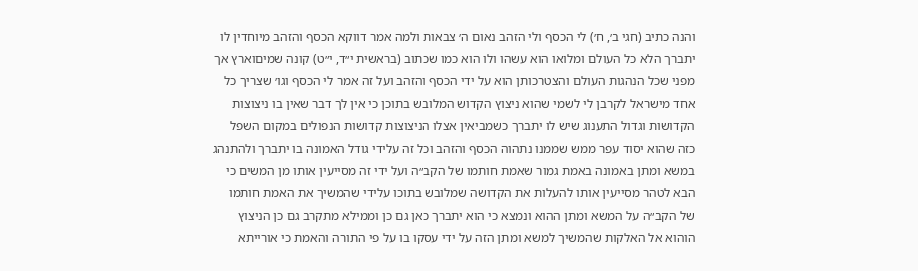והנה כתיב (חגי ב׳, ח׳) לי הכסף ולי הזהב נאום ה׳ צבאות ולמה אמר דווקא הכסף והזהב מיוחדין לו יתברך הלא כל העולם ומלואו הוא עשהו ולו הוא כמו שכתוב (בראשית י״ד, י״ט) קונה שמיםוארץ אך מפני שכל הנהגות העולם והצטרכותן הוא על ידי הכסף והזהב ועל זה אמר לי הכסף וגו׳ שצריך כל אחד מישראל לקרבן לי לשמי שהוא ניצוץ הקדוש המלובש בתוכן כי אין לך דבר שאין בו ניצוצות הקדושות וגדול התענוג שיש לו יתברך כשמביאין אצלו הניצוצות קדושות הנפולים במקום השפל כזה שהוא יסוד עפר ממש שממנו נתהוה הכסף והזהב וכל זה עלידי גודל האמונה בו יתברך ולהתנהג במשא ומתן באמונה באמת גמור שאמת חותמו של הקב״ה ועל ידי זה מסייעין אותו מן המשים כי הבא לטהר מסייעין אותו להעלות את הקדושה שמלובש בתוכו עלידי שהמשיך את האמת חותמו של הקב״ה על המשא ומתן ההוא ונמצא כי הוא יתברך כאן גם כן וממילא מתקרב גם כן הניצוץ הוהוא אל האלקות שהמשיך למשא ומתן הזה על ידי עסקו בו על פי התורה והאמת כי אורייתא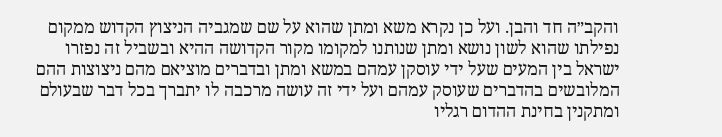והקב״ה חד והבן. ועל כן נקרא משא ומתן שהוא על שם שמגביה הניצוץ הקדוש ממקום נפילתו שהוא לשון נושא ומתן שנותנו למקומו מקור הקדושה ההיא ובשביל זה נפזרו ישראל בין המעים שעל ידי עוסקן עמהם במשא ומתן ובדברים מוציאם מהם ניצוצות ההם המלובשים בהדברים שעוסק עמהם ועל ידי זה עושה מרכבה לו יתברך בכל דבר שבעולם ומתקנין בחינת ההדום רגליו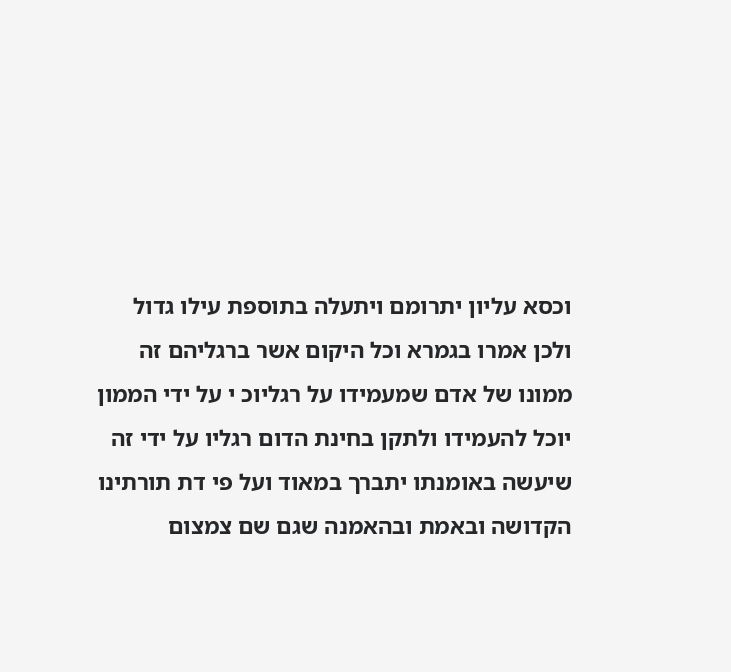וכסא עליון יתרומם ויתעלה בתוספת עילו גדול ולכן אמרו בגמרא וכל היקום אשר ברגליהם זה ממונו של אדם שמעמידו על רגליוכ י על ידי הממון יוכל להעמידו ולתקן בחינת הדום רגליו על ידי זה שיעשה באומנתו יתברך במאוד ועל פי דת תורתינו הקדושה ובאמת ובהאמנה שגם שם צמצום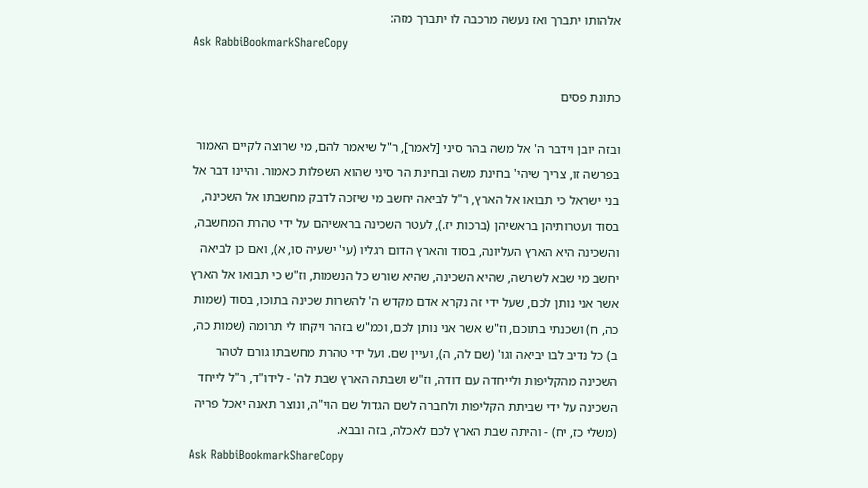אלהותו יתברך ואז נעשה מרכבה לו יתברך מזה:
Ask RabbiBookmarkShareCopy

כתונת פסים

ובזה יובן וידבר ה' אל משה בהר סיני [לאמר], ר"ל שיאמר להם, מי שרוצה לקיים האמור בפרשה זו, צריך שיהי' בחינת משה ובחינת הר סיני שהוא השפלות כאמור. והיינו דבר אל בני ישראל כי תבואו אל הארץ, ר"ל לביאה יחשב מי שיזכה לדבק מחשבתו אל השכינה, בסוד ועטרותיהן בראשיהן (ברכות יז.), לעטר השכינה בראשיהם על ידי טהרת המחשבה, והשכינה היא הארץ העליונה, בסוד והארץ הדום רגליו (עי' ישעיה סו, א), ואם כן לביאה יחשב מי שבא לשרשה, שהיא השכינה, שהיא שורש כל הנשמות, וז"ש כי תבואו אל הארץ אשר אני נותן לכם, שעל ידי זה נקרא אדם מקדש ה' להשרות שכינה בתוכו, בסוד (שמות כה, ח) ושכנתי בתוכם, וז"ש אשר אני נותן לכם, וכמ"ש בזהר ויקחו לי תרומה (שמות כה, ב) כל נדיב לבו יביאה וגו' (שם לה, ה), ועיין שם. ועל ידי טהרת מחשבתו גורם לטהר השכינה מהקליפות ולייחדה עם דודה, וז"ש ושבתה הארץ שבת לה' - לידו"ד, ר"ל לייחד השכינה על ידי שביתת הקליפות ולחברה לשם הגדול שם הוי"ה, ונוצר תאנה יאכל פריה (משלי כז, יח) - והיתה שבת הארץ לכם לאכלה, בזה ובבא.
Ask RabbiBookmarkShareCopy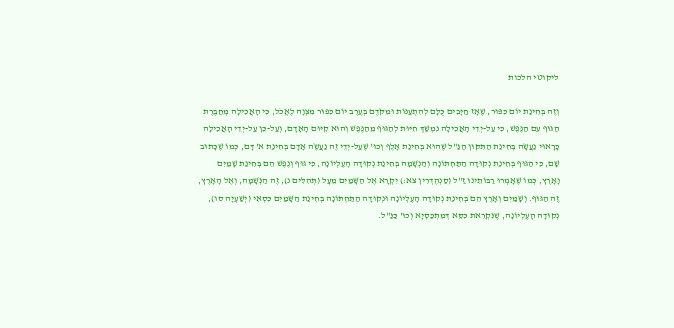ליקוטי הלכות

וְזֶה בְּחִינַת יוֹם כִּפּוּר, שֶׁאָז חַיָּבִים כֻּלָּם לְהִתְעַנּוֹת וּמִקֹּדֶם בְּעֶרֶב יוֹם כִּפּוּר מִצְוָה לֶאֱכֹל, כִּי הָאֲכִילָה מְחַבֶּרֶת הַגּוּף עִם הַנֶּפֶשׁ, כִּי עַל-יְדֵי הָאֲכִילָה נִמְשַׁךְ חִיּוּת לְהַגּוּף מֵהַנֶּפֶשׁ וְהוּא קִיּוּם הָאָדָם, וְעַל-כֵּן עַל-יְדֵי הָאֲכִילָה כָּרָאוּי נַעֲשָֹה בְּחִינַת הַתִּקּוּן הַנַּ"ל שֶׁהוּא בְּחִינַת אָלֶף וְכוּ' שֶׁעַל-יְדֵי זֶה נַעֲשֶֹה אָדָם בְּחִינַת א' דָּם, כְּמוֹ שֶׁכָּתוּב שָׁם, כִּי הַגּוּף בְּחִינַת נְקוּדָה הַתַּחְתּוֹנָה וְהַנְשָׁמָה בְּחִינַת נְקוּדָה הָעֶלְיוֹנָה, כִּי גּוּף וְנֶפֶשׁ הֵם בְּחִינַת שָׁמַיִם וָאָרֶץ, כְּמוֹ שֶׁאָמְרוּ רַבּוֹתֵינוּ זַ"ל (סַנְהֶדְרִין צא:) יִקְרָא אֶל הַשָּׁמַיִם מֵעָל (תְּהִלִּים נ), זֶה הַנְּשָׁמָה, וְאֶל הָאָרֶץ, זֶה הַגּוּף. וְשָׁמַיִם וְאָרֶץ הֵם בְּחִינַת נְקוּדָה הָעֶלְיוֹנָה וּנְקוּדָה הַתַּחְתּוֹנָה בְּחִינַת הַשָּׁמַיִם כִּסְאִי (יְשַׁעְיָה סו), נְקוּדָה הָעֶלְיוֹנָה, שֶׁנִּקְרֵאת כִּסֵּא דְּמִתְכַּסְיָא וְכוּ' כַּנַּ"ל.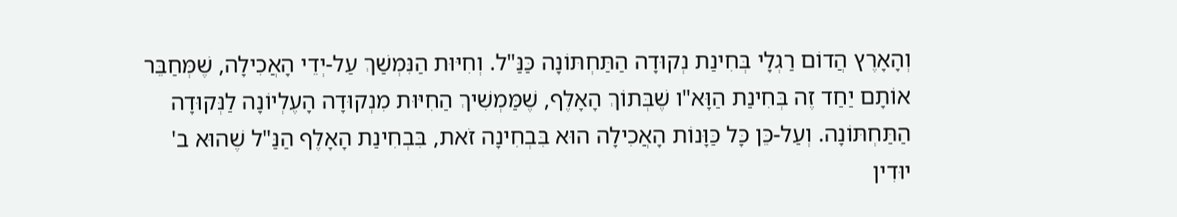וְהָאָרֶץ הֲדוֹם רַגְלָי בְּחִינַת נְקוּדָה הַתַּחְתּוֹנָה כַּנַּ"ל. וְחִיּוּת הַנִּמְשַׁךְ עַל-יְדֵי הָאֲכִילָה, שֶׁמְּחַבֵּר אוֹתָם יַחַד זֶה בְּחִינַת הַוָּא"ו שֶׁבְּתוֹךְ הָאָלֶף, שֶׁמַּמְשִׁיךְ הַחִיּוּת מִנְקוּדָה הָעֶלְיוֹנָה לַנְּקוּדָה הַתַּחְתּוֹנָה. וְעַל-כֵּן כָּל כַּוָּנוֹת הָאֲכִילָה הוּא בִּבְחִינָה זֹאת, בִּבְחִינַת הָאָלֶף הַנַּ"ל שֶׁהוּא ב' יוּדִין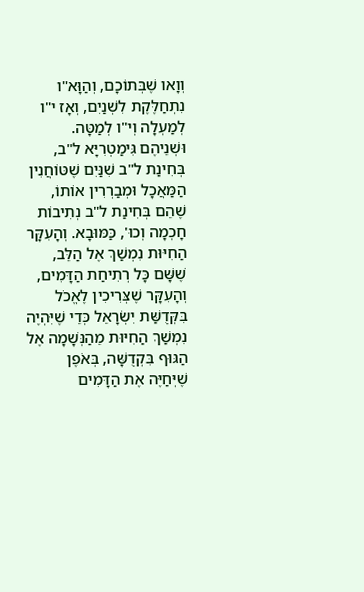וְוָאו שֶׁבְּתוֹכָם, וְהַוָּא"ו נִתְחַלֶּקֶת לִשְׁנַיִם, וְאָז י"ו לְמַעְלָה וְי"ו לְמַטָּה. וּשְׁנֵיהֶם גִּימַטְרִיָּא ל"ב, בְּחִינַת ל"ב שִׁנַּיִם שֶׁטּוֹחֲנִין הַמַּאֲכָל וּמְבַרְרִין אוֹתוֹ, שֶׁהֵם בְּחִינַת ל"ב נְתִיבוֹת חָכְמָה וְכוּ', כַּמּוּבָא. וְהָעִקָּר הַחִיּוּת נִמְשַׁךְ אֶל הַלֵּב, שֶׁשָּׁם כָּל רְתִיחַת הַדָּמִים, וְהָעִקָּר שֶׁצְּרִיכִין לֶאֱכֹל בִּקְּדֻשַּׁת יִשְֹרָאֵל כְּדֵי שֶׁיִּהְיֶה נִמְשַׁךְ הַחִיּוּת מֵהַנְּשָׁמָה אֶל הַגּוּף בִּקְדֻשָּׁה, בְּאֹפֶן שֶׁיְּחַיֶּה אֶת הַדָּמִים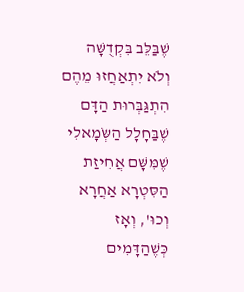שֶׁבַּלֵּב בִּקְדֻשָּׁה וְלֹא יִתְאַחֲזוּ מֵהֶם הִתְגַּבְּרוּת הַדָּם שֶׁבַּחָלָל הַשְֹּמָאלִי שֶׁמִּשָּׁם אֲחִיזַת הַסִּטְרָא אַחֲרָא וְכוּ', וְאָז כְּשֶׁהַדָּמִים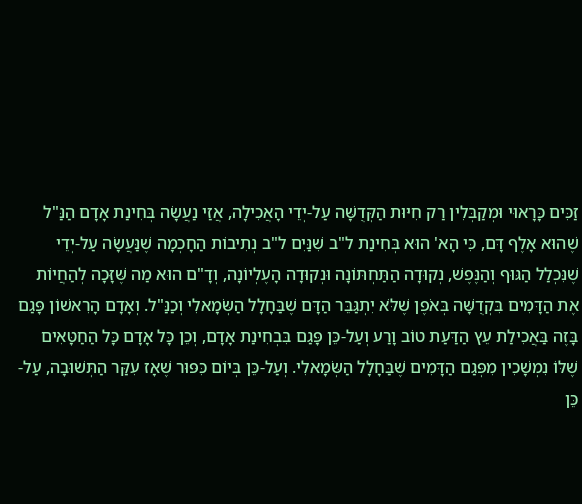זַכִּים כָּרָאוּי וּמְקַבְּלִין רַק חִיּוּת הַקְּדֻשָּׁה עַל-יְדֵי הָאֲכִילָה, אֲזַי נַעֲשָֹה בְּחִינַת אָדָם הַנַּ"ל שֶׁהוּא אָלֶף דָּם, כִּי הָא' הוּא בְּחִינַת ל"ב שִׁנַּיִם ל"ב נְתִיבוֹת הַחָכְמָה שֶׁנַּעֲשָֹה עַל-יְדֵי שֶׁנִּכְלַל הַגּוּף וְהַנֶּפֶשׁ, נְקוּדָה הַתַּחְתּוֹנָה וּנְקוּדָה הָעֶלְיוֹנָה, וְדָ"ם הוּא מַה שֶּׁזָּכָה לְהַחֲיוֹת אֶת הַדָּמִים בִּקְדֻשָּׁה בְּאֹפֶן שֶׁלֹּא יִתְגַּבֵּר הַדָּם שֶׁבַּחָלָל הַשְֹּמָאלִי וְכַנַּ"ל. וְאָדָם הָרִאשׁוֹן פָּגַם בָּזֶה בַּאֲכִילַת עֵץ הַדַּעַת טוֹב וָרַע וְעַל-כֵּן פָּגַם בִּבְחִינַת אָדָם, וְכֵן כָּל אָדָם כָּל הַחַטָּאִים שֶׁלּוֹ נִמְשָׁכִין מִפְּגַם הַדָּמִים שֶׁבַּחָלָל הַשְֹּמָאלִי. וְעַל-כֵּן בְּיוֹם כִּפּוּר שֶׁאָז עִקַּר הַתְּשׁוּבָה, עַל-כֵּן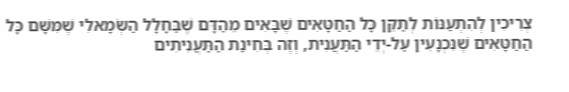צְרִיכִין לְהִתְעַנּוֹת לְתַקֵּן כָּל הַחַטָּאִים שֶׁבָּאִים מֵהַדָּם שֶׁבַּחָלָל הַשְֹּמָאלִי שֶׁמִּשָּׁם כָּל הַחַטָּאִים שֶׁנִּכְנָעִין עַל-יְדֵי הַתַּעֲנִית, וְזֶה בְּחִינַת הַתַּעֲנִיתִים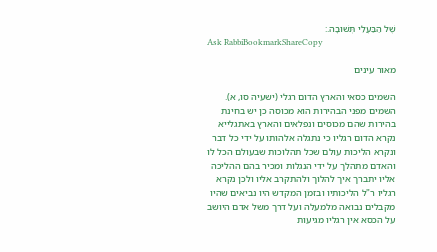שֶׁל הַבַּעֲלֵי תְּשׁוּבָה.:
Ask RabbiBookmarkShareCopy

מאור עינים

השמים כסאי והארץ הדום רגלי (ישעיה סו, א). השמים מפני הבהירות הוא מכוסה כן יש בחינת בהירות שהם מכוסים ונפלאים והארץ באתגלייא נקרא הדום רגליו כי נתגלה אלהותו על ידי כל דבר ונקרא הליכות עולם שכל תהלוכות שבעולם הכל לו והאדם מתהלך על ידי הנגלות ומכיר בהם ההליכה אליו יתברך איך להלוך ולהתקרב אליו ולכן נקרא רגליו ר"ל הליכותיו ובזמן המקדש היו נביאים שהיו מקבלים נבואה מלמעלה ועל דרך משל אדם היושב על הכסא אין רגליו מגיעות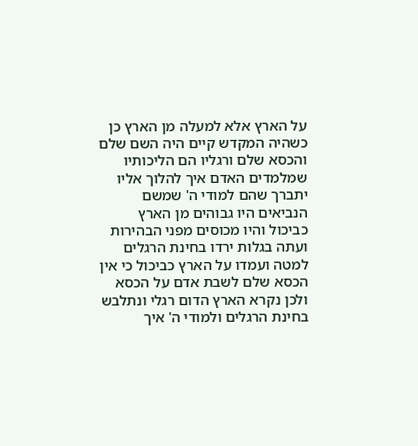על הארץ אלא למעלה מן הארץ כן כשהיה המקדש קיים היה השם שלם והכסא שלם ורגליו הם הליכותיו שמלמדים האדם איך להלוך אליו יתברך שהם למודי ה' שמשם הנביאים היו גבוהים מן הארץ כביכול והיו מכוסים מפני הבהירות ועתה בגלות ירדו בחינת הרגלים למטה ועמדו על הארץ כביכול כי אין הכסא שלם לשבת אדם על הכסא ולכן נקרא הארץ הדום רגלי ונתלבש בחינת הרגלים ולמודי ה' איך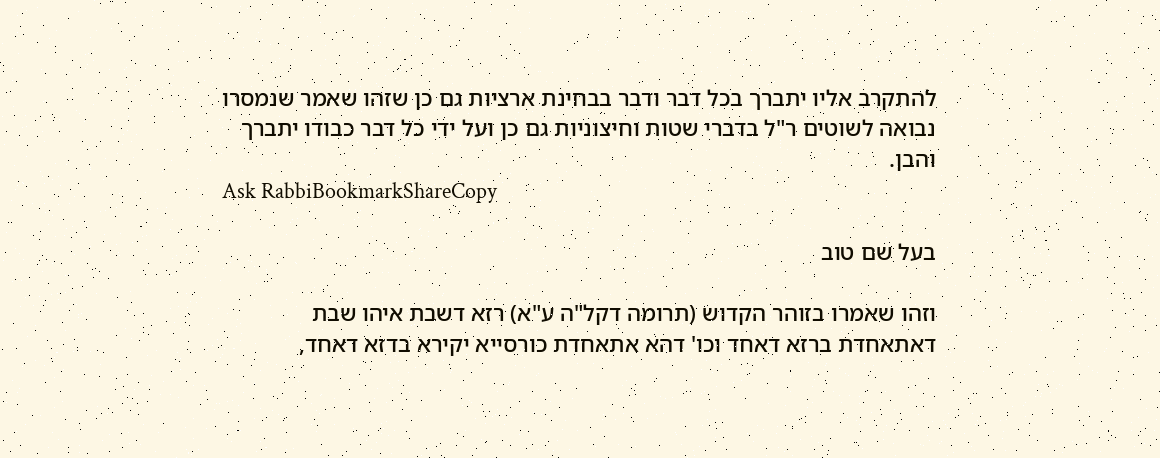להתקרב אליו יתברך בכל דבר ודבר בבחינת ארציות גם כן שזהו שאמר שנמסרו נבואה לשוטים ר"ל בדברי שטות וחיצוניות גם כן ועל ידי כל דבר כבודו יתברך והבן.
Ask RabbiBookmarkShareCopy

בעל שם טוב

וזהו שאמרו בזוהר הקדוש (תרומה דקל"ה ע"א) רזא דשבת איהו שבת דאתאחדת ברזא דאחד וכו' דהא אתאחדת כורסייא יקירא בדזא דאחד,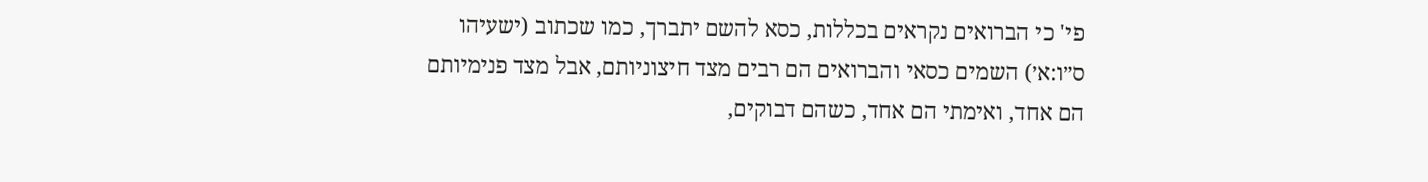פי' כי הברואים נקראים בכללות, כסא להשם יתברך, כמו שכתוב (ישעיהו ס״ו:א׳) השמים כסאי והברואים הם רבים מצד חיצוניותם, אבל מצד פנימיותם הם אחד, ואימתי הם אחד, כשהם דבוקים,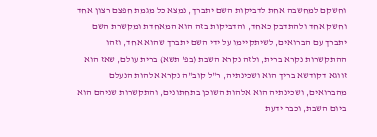וחשקם למחשבה אחת לדביקות השם יתברך, נמצא כל מגמת חפצם רצון אחד וחשק אחד ולהתדבק כאחד, והדביקות בזה הוא המאחדת ומקשרת השם יתברך עם הברואים, לשיתקיימו על ידי השם יתברך שהוא אחד, וזהו ההתקשרות נקרא ברית, ולזה נקרא השבת (בפ' תשא) ברית עולם, שאז הוא זווגא דקודשא בריך הוא ושכינתיה, ר"ל קוב"ה נקרא אלהות הנעלם מהברואים, ושכינתיה הוא אלהות השוכן בתחתונים, והתקשרות שניהם הוא ביום השבת, וכבר ידעת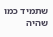שתמיד כמו שהיה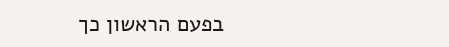בפעם הראשון כך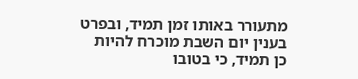מתעורר באותו זמן תמיד, ובפרט בענין יום השבת מוכרח להיות כן תמיד, כי בטובו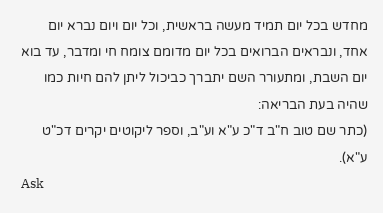מחדש בכל יום תמיד מעשה בראשית, וכל יום ויום נברא יום אחד, ונבראים הברואים בכל יום מדומם צומח חי ומדבר, עד בוא יום השבת, ומתעורר השם יתברך כביכול ליתן להם חיות כמו שהיה בעת הבריאה:
(כתר שם טוב ח"ב ד"כ ע"א וע"ב, וספר ליקוטים יקרים דכ"ט ע"א).
Ask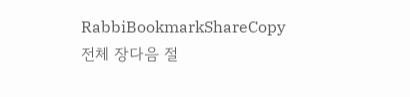RabbiBookmarkShareCopy
전체 장다음 절